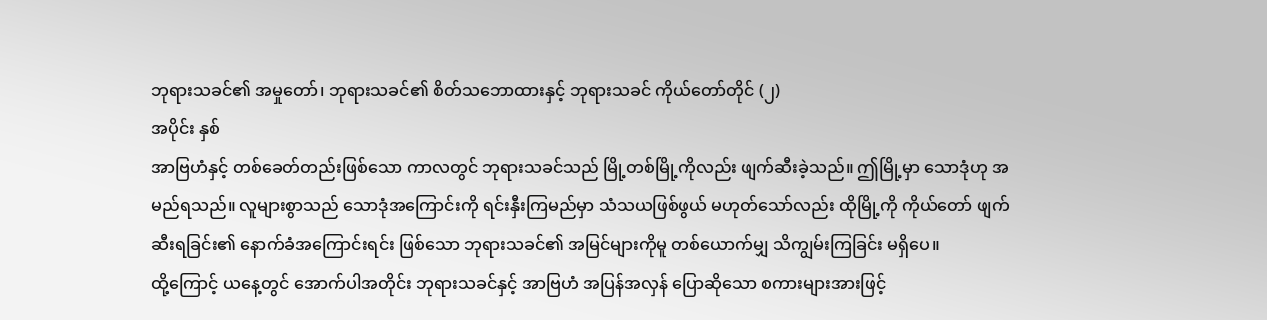ဘုရားသခင်၏ အမှုတော်၊ ဘုရားသခင်၏ စိတ်သဘောထားနှင့် ဘုရားသခင် ကိုယ်တော်တိုင် (၂)
အပိုင်း နှစ်
အာဗြဟံနှင့် တစ်ခေတ်တည်းဖြစ်သော ကာလတွင် ဘုရားသခင်သည် မြို့တစ်မြို့ကိုလည်း ဖျက်ဆီးခဲ့သည်။ ဤမြို့မှာ သောဒုံဟု အမည်ရသည်။ လူများစွာသည် သောဒုံအကြောင်းကို ရင်းနှီးကြမည်မှာ သံသယဖြစ်ဖွယ် မဟုတ်သော်လည်း ထိုမြို့ကို ကိုယ်တော် ဖျက်ဆီးရခြင်း၏ နောက်ခံအကြောင်းရင်း ဖြစ်သော ဘုရားသခင်၏ အမြင်များကိုမူ တစ်ယောက်မျှ သိကျွမ်းကြခြင်း မရှိပေ။
ထို့ကြောင့် ယနေ့တွင် အောက်ပါအတိုင်း ဘုရားသခင်နှင့် အာဗြဟံ အပြန်အလှန် ပြောဆိုသော စကားများအားဖြင့်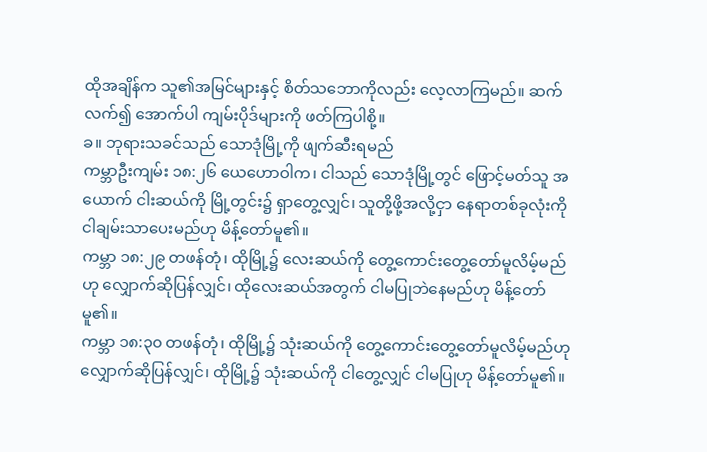ထိုအချိန်က သူ၏အမြင်များနှင့် စိတ်သဘောကိုလည်း လေ့လာကြမည်။ ဆက်လက်၍ အောက်ပါ ကျမ်းပိုဒ်များကို ဖတ်ကြပါစို့။
ခ။ ဘုရားသခင်သည် သောဒုံမြို့ကို ဖျက်ဆီးရမည်
ကမ္ဘာဦးကျမ်း ၁၈:၂၆ ယေဟောဝါက၊ ငါသည် သောဒုံမြို့တွင် ဖြောင့်မတ်သူ အယောက် ငါးဆယ်ကို မြို့တွင်း၌ ရှာတွေ့လျှင်၊ သူတို့ဖို့အလို့ငှာ နေရာတစ်ခုလုံးကို ငါချမ်းသာပေးမည်ဟု မိန့်တော်မူ၏။
ကမ္ဘာ ၁၈:၂၉ တဖန်တုံ၊ ထိုမြို့၌ လေးဆယ်ကို တွေ့ကောင်းတွေ့တော်မူလိမ့်မည်ဟု လျှောက်ဆိုပြန်လျှင်၊ ထိုလေးဆယ်အတွက် ငါမပြုဘဲနေမည်ဟု မိန့်တော်မူ၏။
ကမ္ဘာ ၁၈:၃၀ တဖန်တုံ၊ ထိုမြို့၌ သုံးဆယ်ကို တွေ့ကောင်းတွေ့တော်မူလိမ့်မည်ဟု လျှောက်ဆိုပြန်လျှင်၊ ထိုမြို့၌ သုံးဆယ်ကို ငါတွေ့လျှင် ငါမပြုဟု မိန့်တော်မူ၏။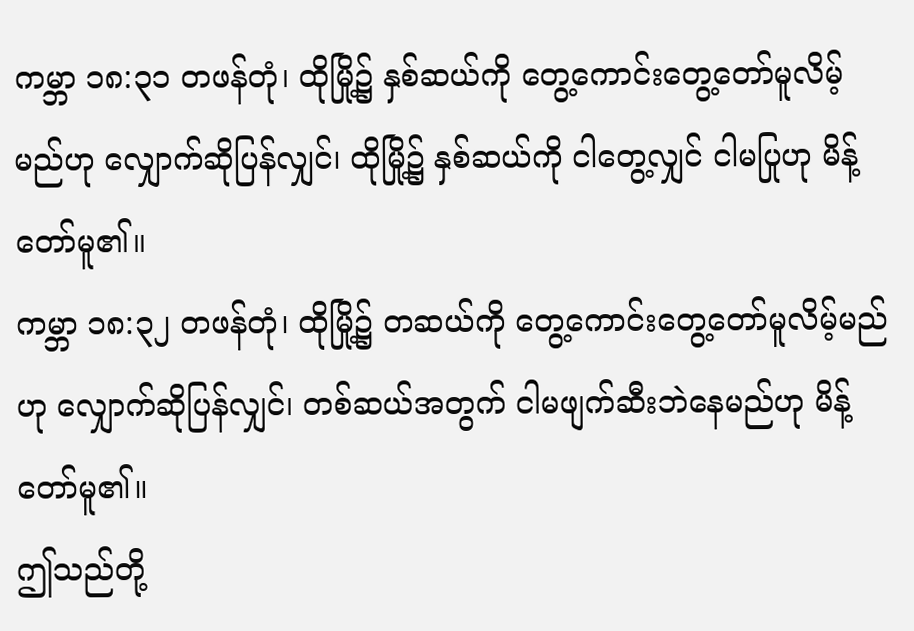ကမ္ဘာ ၁၈:၃၁ တဖန်တုံ၊ ထိုမြို့၌ နှစ်ဆယ်ကို တွေ့ကောင်းတွေ့တော်မူလိမ့်မည်ဟု လျှောက်ဆိုပြန်လျှင်၊ ထိုမြို့၌ နှစ်ဆယ်ကို ငါတွေ့လျှင် ငါမပြုဟု မိန့်တော်မူ၏။
ကမ္ဘာ ၁၈:၃၂ တဖန်တုံ၊ ထိုမြို့၌ တဆယ်ကို တွေ့ကောင်းတွေ့တော်မူလိမ့်မည်ဟု လျှောက်ဆိုပြန်လျှင်၊ တစ်ဆယ်အတွက် ငါမဖျက်ဆီးဘဲနေမည်ဟု မိန့်တော်မူ၏။
ဤသည်တို့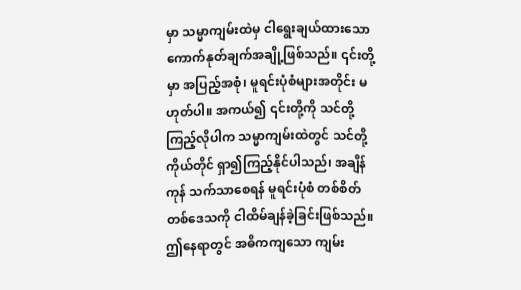မှာ သမ္မာကျမ်းထဲမှ ငါရွေးချယ်ထားသော ကောက်နုတ်ချက်အချို့ဖြစ်သည်။ ၎င်းတို့မှာ အပြည့်အစုံ၊ မူရင်းပုံစံများအတိုင်း မဟုတ်ပါ။ အကယ်၍ ၎င်းတို့ကို သင်တို့ကြည့်လိုပါက သမ္မာကျမ်းထဲတွင် သင်တို့ကိုယ်တိုင် ရှာ၍ကြည့်နိုင်ပါသည်၊ အချိန်ကုန် သက်သာစေရန် မူရင်းပုံစံ တစ်စိတ်တစ်ဒေသကို ငါထိမ်ချန်ခဲ့ခြင်းဖြစ်သည်။ ဤနေရာတွင် အဓိကကျသော ကျမ်း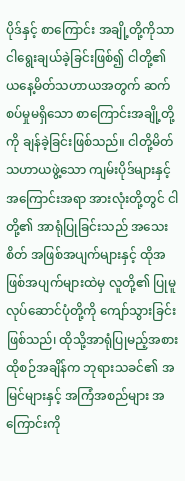ပိုဒ်နှင့် စာကြောင်း အချို့တို့ကိုသာ ငါရွေးချယ်ခဲ့ခြင်းဖြစ်၍ ငါတို့၏ ယနေ့မိတ်သဟာယအတွက် ဆက်စပ်မှုမရှိသော စာကြောင်းအချို့တို့ကို ချန်ခဲ့ခြင်းဖြစ်သည်။ ငါတို့မိတ်သဟာယဖွဲ့သော ကျမ်းပိုဒ်များနှင့် အကြောင်းအရာ အားလုံးတို့တွင် ငါတို့၏ အာရုံပြုခြင်းသည် အသေးစိတ် အဖြစ်အပျက်များနှင့် ထိုအဖြစ်အပျက်များထဲမှ လူတို့၏ ပြုမူလုပ်ဆောင်ပုံတို့ကို ကျော်သွားခြင်းဖြစ်သည်၊ ထိုသို့အာရုံပြုမည့်အစား ထိုစဉ်အချိန်က ဘုရားသခင်၏ အမြင်များနှင့် အကြံအစည်များ အကြောင်းကို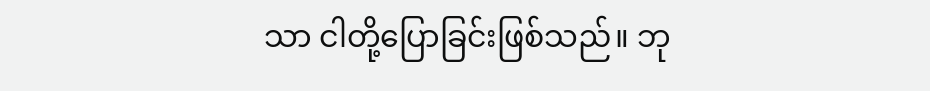သာ ငါတို့ပြောခြင်းဖြစ်သည်။ ဘု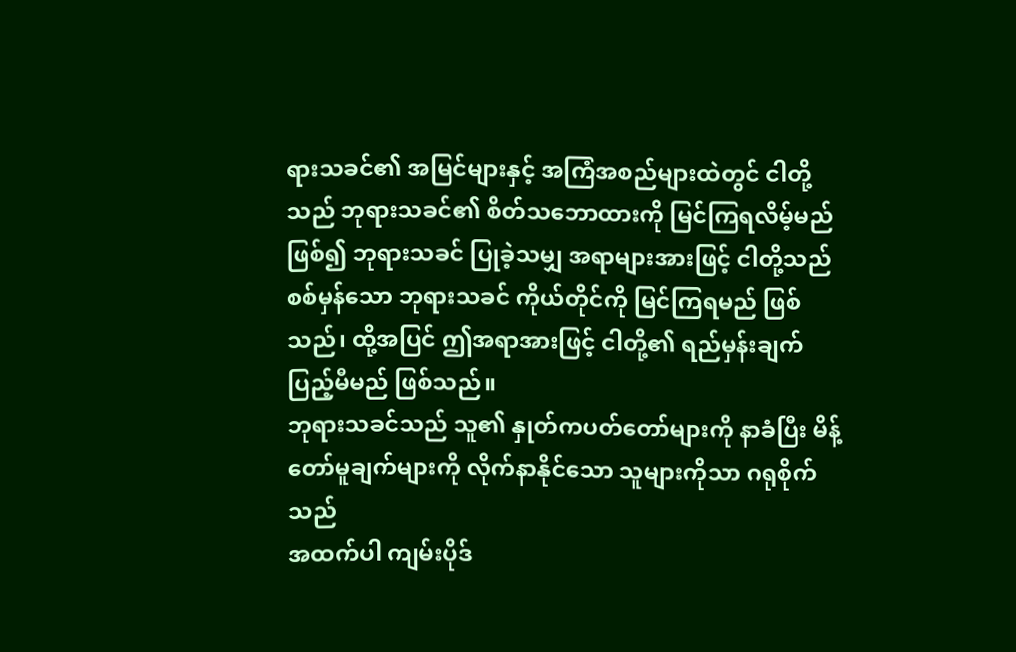ရားသခင်၏ အမြင်များနှင့် အကြံအစည်များထဲတွင် ငါတို့သည် ဘုရားသခင်၏ စိတ်သဘောထားကို မြင်ကြရလိမ့်မည်ဖြစ်၍ ဘုရားသခင် ပြုခဲ့သမျှ အရာများအားဖြင့် ငါတို့သည် စစ်မှန်သော ဘုရားသခင် ကိုယ်တိုင်ကို မြင်ကြရမည် ဖြစ်သည်၊ ထို့အပြင် ဤအရာအားဖြင့် ငါတို့၏ ရည်မှန်းချက် ပြည့်မီမည် ဖြစ်သည်။
ဘုရားသခင်သည် သူ၏ နှုတ်ကပတ်တော်များကို နာခံပြီး မိန့်တော်မူချက်များကို လိုက်နာနိုင်သော သူများကိုသာ ဂရုစိုက်သည်
အထက်ပါ ကျမ်းပိုဒ်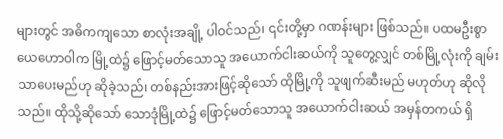များတွင် အဓိကကျသော စာလုံးအချို့ ပါဝင်သည်၊ ၎င်းတို့မှာ ဂဏန်းများ ဖြစ်သည်။ ပထမဦးစွာ ယေဟောဝါက မြို့ထဲ၌ ဖြောင့်မတ်သောသူ အယောက်ငါးဆယ်ကို သူတွေ့လျှင် တစ်မြို့လုံးကို ချမ်းသာပေးမည်ဟု ဆိုခဲ့သည်၊ တစ်နည်းအားဖြင့်ဆိုသော် ထိုမြို့ကို သူဖျက်ဆီးမည် မဟုတ်ဟု ဆိုလိုသည်။ ထိုသို့ဆိုသော် သောဒုံမြို့ထဲ၌ ဖြောင့်မတ်သောသူ အယောက်ငါးဆယ် အမှန်တကယ် ရှိ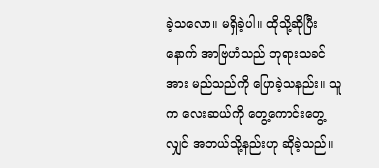ခဲ့သလော။ မရှိခဲ့ပါ။ ထိုသို့ဆိုပြီးနောက် အာဗြဟံသည် ဘုရားသခင်အား မည်သည်ကို ပြောခဲ့သနည်း။ သူက လေးဆယ်ကို တွေ့ကောင်းတွေ့လျှင် အဘယ်သို့နည်းဟု ဆိုခဲ့သည်။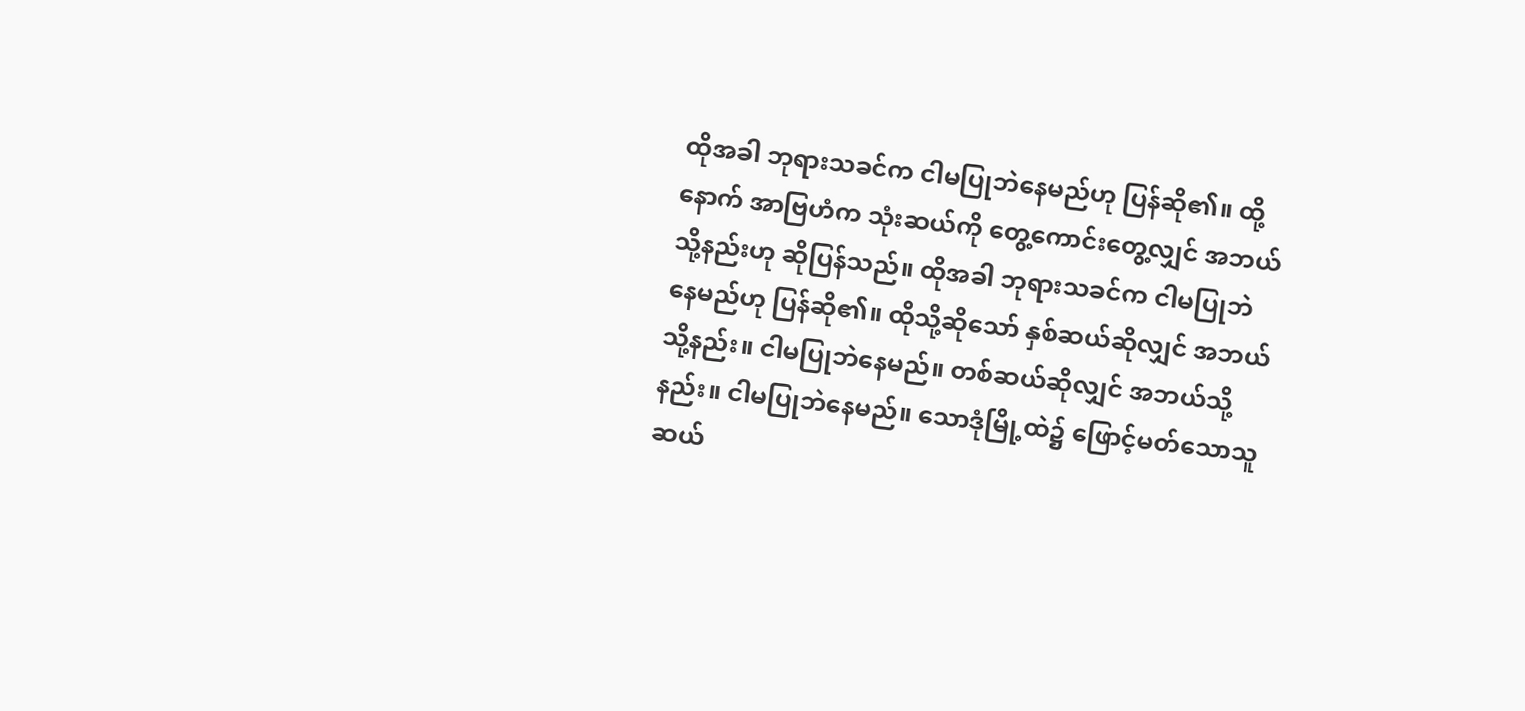ထိုအခါ ဘုရားသခင်က ငါမပြုဘဲနေမည်ဟု ပြန်ဆို၏။ ထို့နောက် အာဗြဟံက သုံးဆယ်ကို တွေ့ကောင်းတွေ့လျှင် အဘယ်သို့နည်းဟု ဆိုပြန်သည်။ ထိုအခါ ဘုရားသခင်က ငါမပြုဘဲနေမည်ဟု ပြန်ဆို၏။ ထိုသို့ဆိုသော် နှစ်ဆယ်ဆိုလျှင် အဘယ်သို့နည်း။ ငါမပြုဘဲနေမည်။ တစ်ဆယ်ဆိုလျှင် အဘယ်သို့နည်း။ ငါမပြုဘဲနေမည်။ သောဒုံမြို့ထဲ၌ ဖြောင့်မတ်သောသူ ဆယ်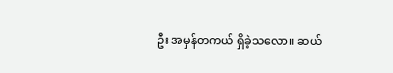ဦး အမှန်တကယ် ရှိခဲ့သလော။ ဆယ်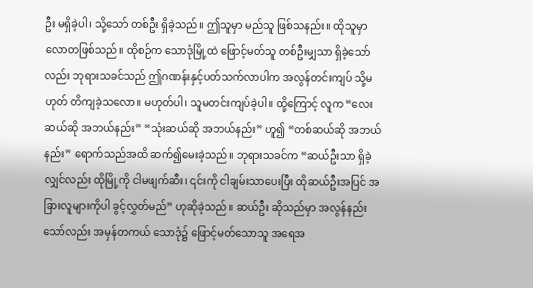ဦး မရှိခဲ့ပါ၊ သို့သော် တစ်ဦး ရှိခဲ့သည်။ ဤသူမှာ မည်သူ ဖြစ်သနည်း။ ထိုသူမှာ လောတဖြစ်သည်။ ထိုစဉ်က သောဒုံမြို့ထဲ ဖြောင့်မတ်သူ တစ်ဦးမျှသာ ရှိခဲ့သော်လည်း ဘုရားသခင်သည် ဤဂဏန်းနှင့်ပတ်သက်လာပါက အလွန်တင်းကျပ် သို့မဟုတ် တိကျခဲ့သလော။ မဟုတ်ပါ၊ သူမတင်းကျပ်ခဲ့ပါ။ ထို့ကြောင့် လူက “လေးဆယ်ဆို အဘယ်နည်း” “သုံးဆယ်ဆို အဘယ်နည်း” ဟူ၍ “တစ်ဆယ်ဆို အဘယ်နည်း” ရောက်သည်အထိ ဆက်၍မေးခဲ့သည်။ ဘုရားသခင်က “ဆယ်ဦးသာ ရှိခဲ့လျှင်လည်း ထိုမြို့ကို ငါမဖျက်ဆီး၊ ၎င်းကို ငါချမ်းသာပေးပြီး ထိုဆယ်ဦးအပြင် အခြားလူများကိုပါ ခွင့်လွှတ်မည်” ဟုဆိုခဲ့သည်။ ဆယ်ဦး ဆိုသည်မှာ အလွန်နည်းသော်လည်း အမှန်တကယ် သောဒုံ၌ ဖြောင့်မတ်သောသူ အရေအ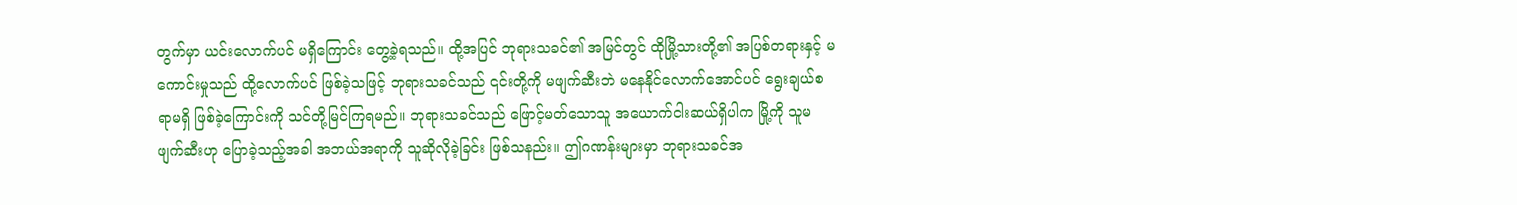တွက်မှာ ယင်းလောက်ပင် မရှိကြောင်း တွေ့ခဲ့ရသည်။ ထို့အပြင် ဘုရားသခင်၏ အမြင်တွင် ထိုမြို့သားတို့၏ အပြစ်တရားနှင့် မကောင်းမှုသည် ထို့လောက်ပင် ဖြစ်ခဲ့သဖြင့် ဘုရားသခင်သည် ၎င်းတို့ကို မဖျက်ဆီးဘဲ မနေနိုင်လောက်အောင်ပင် ရွေးချယ်စရာမရှိ ဖြစ်ခဲ့ကြောင်းကို သင်တို့မြင်ကြရမည်။ ဘုရားသခင်သည် ဖြောင့်မတ်သောသူ အယောက်ငါးဆယ်ရှိပါက မြို့ကို သူမဖျက်ဆီးဟု ပြောခဲ့သည့်အခါ အဘယ်အရာကို သူဆိုလိုခဲ့ခြင်း ဖြစ်သနည်း။ ဤဂဏန်းများမှာ ဘုရားသခင်အ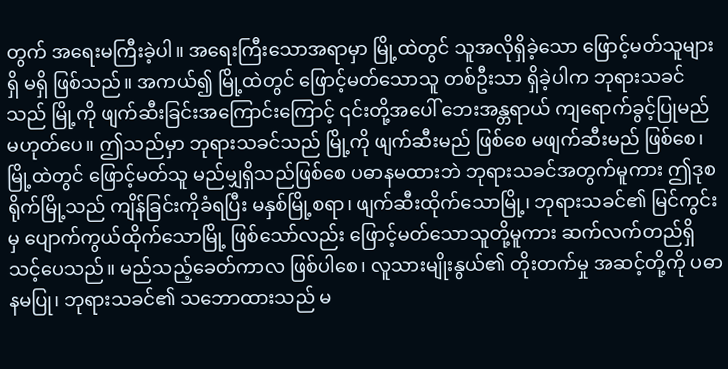တွက် အရေးမကြီးခဲ့ပါ။ အရေးကြီးသောအရာမှာ မြို့ထဲတွင် သူအလိုရှိခဲ့သော ဖြောင့်မတ်သူများ ရှိ မရှိ ဖြစ်သည်။ အကယ်၍ မြို့ထဲတွင် ဖြောင့်မတ်သောသူ တစ်ဦးသာ ရှိခဲ့ပါက ဘုရားသခင်သည် မြို့ကို ဖျက်ဆီးခြင်းအကြောင်းကြောင့် ၎င်းတို့အပေါ် ဘေးအန္တရာယ် ကျရောက်ခွင့်ပြုမည် မဟုတ်ပေ။ ဤသည်မှာ ဘုရားသခင်သည် မြို့ကို ဖျက်ဆီးမည် ဖြစ်စေ မဖျက်ဆီးမည် ဖြစ်စေ၊ မြို့ထဲတွင် ဖြောင့်မတ်သူ မည်မျှရှိသည်ဖြစ်စေ ပဓာနမထားဘဲ ဘုရားသခင်အတွက်မူကား ဤဒုစရိုက်မြို့သည် ကျိန်ခြင်းကိုခံရပြီး မနှစ်မြို့စရာ၊ ဖျက်ဆီးထိုက်သောမြို့၊ ဘုရားသခင်၏ မြင်ကွင်းမှ ပျောက်ကွယ်ထိုက်သောမြို့ ဖြစ်သော်လည်း ဖြောင့်မတ်သောသူတို့မူကား ဆက်လက်တည်ရှိသင့်ပေသည်။ မည်သည့်ခေတ်ကာလ ဖြစ်ပါစေ၊ လူသားမျိုးနွယ်၏ တိုးတက်မှု အဆင့်တို့ကို ပဓာနမပြု၊ ဘုရားသခင်၏ သဘောထားသည် မ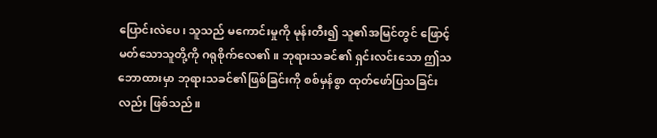ပြောင်းလဲပေ၊ သူသည် မကောင်းမှုကို မုန်းတီး၍ သူ၏အမြင်တွင် ဖြောင့်မတ်သောသူတို့ကို ဂရုစိုက်လေ၏။ ဘုရားသခင်၏ ရှင်းလင်းသော ဤသဘောထားမှာ ဘုရားသခင်၏ဖြစ်ခြင်းကို စစ်မှန်စွာ ထုတ်ဖော်ပြသခြင်းလည်း ဖြစ်သည်။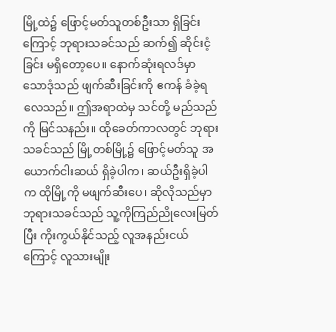မြို့ထဲ၌ ဖြောင့်မတ်သူတစ်ဦးသာ ရှိခြင်းကြောင့် ဘုရားသခင်သည် ဆက်၍ ဆိုင်းငံ့ခြင်း မရှိတော့ပေ။ နောက်ဆုံးရလဒ်မှာ သောဒုံသည် ဖျက်ဆီးခြင်းကို ဧကန် ခံခဲ့ရလေသည်။ ဤအရာထဲမှ သင်တို့ မည်သည်ကို မြင်သနည်း။ ထိုခေတ်ကာလတွင် ဘုရားသခင်သည် မြို့တစ်မြို့၌ ဖြောင့်မတ်သူ အယောက်ငါးဆယ် ရှိခဲ့ပါက၊ ဆယ်ဦးရှိခဲ့ပါက ထိုမြို့ကို မဖျက်ဆီးပေ၊ ဆိုလိုသည်မှာ ဘုရားသခင်သည် သူ့ကိုကြည်ညိုလေးမြတ်ပြီး ကိုးကွယ်နိုင်သည့် လူအနည်းငယ်ကြောင့် လူသားမျိုး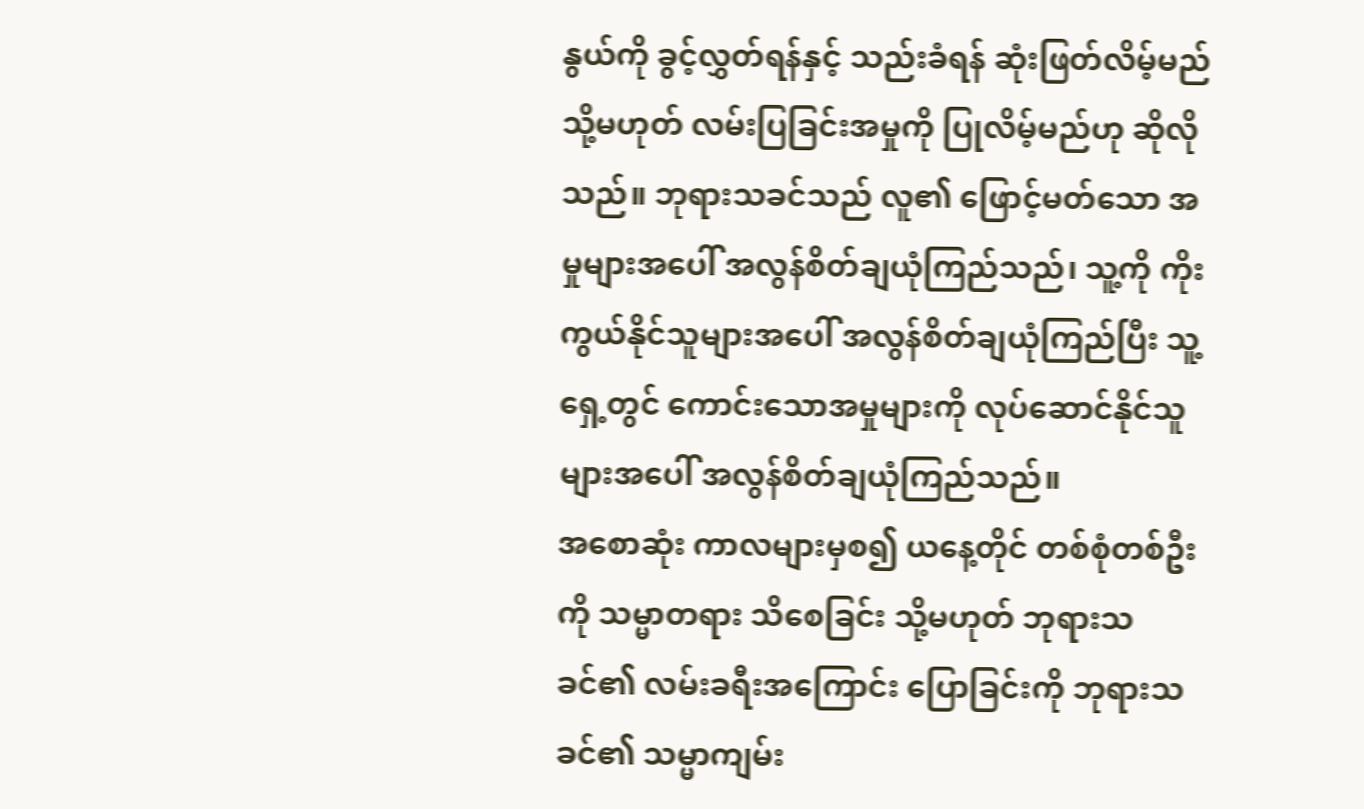နွယ်ကို ခွင့်လွှတ်ရန်နှင့် သည်းခံရန် ဆုံးဖြတ်လိမ့်မည် သို့မဟုတ် လမ်းပြခြင်းအမှုကို ပြုလိမ့်မည်ဟု ဆိုလိုသည်။ ဘုရားသခင်သည် လူ၏ ဖြောင့်မတ်သော အမှုများအပေါ် အလွန်စိတ်ချယုံကြည်သည်၊ သူ့ကို ကိုးကွယ်နိုင်သူများအပေါ် အလွန်စိတ်ချယုံကြည်ပြီး သူ့ရှေ့တွင် ကောင်းသောအမှုများကို လုပ်ဆောင်နိုင်သူများအပေါ် အလွန်စိတ်ချယုံကြည်သည်။
အစောဆုံး ကာလများမှစ၍ ယနေ့တိုင် တစ်စုံတစ်ဦးကို သမ္မာတရား သိစေခြင်း သို့မဟုတ် ဘုရားသခင်၏ လမ်းခရီးအကြောင်း ပြောခြင်းကို ဘုရားသခင်၏ သမ္မာကျမ်း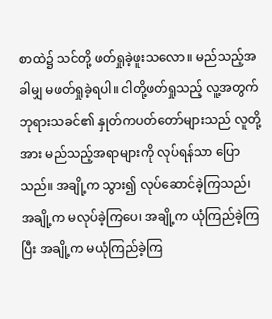စာထဲ၌ သင်တို့ ဖတ်ရှုခဲ့ဖူးသလော။ မည်သည့်အခါမျှ မဖတ်ရှုခဲ့ရပါ။ ငါတို့ဖတ်ရှုသည့် လူ့အတွက် ဘုရားသခင်၏ နှုတ်ကပတ်တော်များသည် လူတို့အား မည်သည့်အရာများကို လုပ်ရန်သာ ပြောသည်။ အချို့က သွား၍ လုပ်ဆောင်ခဲ့ကြသည်၊ အချို့က မလုပ်ခဲ့ကြပေ၊ အချို့က ယုံကြည်ခဲ့ကြပြီး အချို့က မယုံကြည်ခဲ့ကြ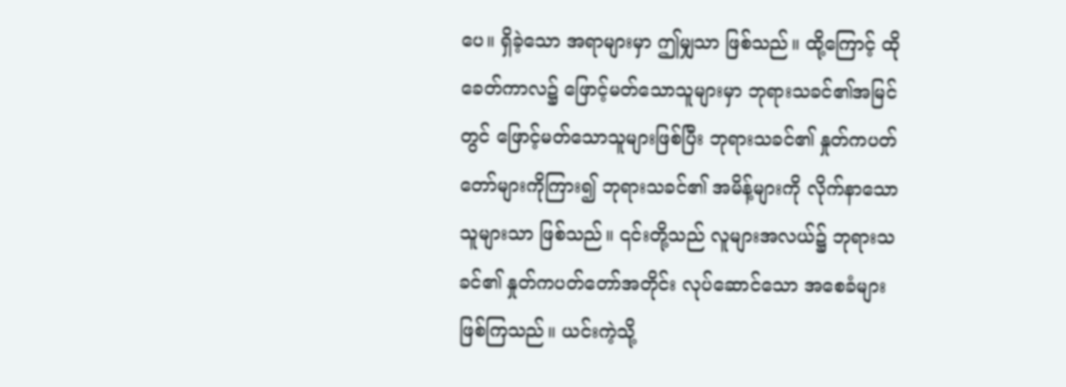ပေ။ ရှိခဲ့သော အရာများမှာ ဤမျှသာ ဖြစ်သည်။ ထို့ကြောင့် ထိုခေတ်ကာလ၌ ဖြောင့်မတ်သောသူများမှာ ဘုရားသခင်၏အမြင်တွင် ဖြောင့်မတ်သောသူများဖြစ်ပြီး ဘုရားသခင်၏ နှုတ်ကပတ်တော်များကိုကြား၍ ဘုရားသခင်၏ အမိန့်များကို လိုက်နာသောသူများသာ ဖြစ်သည်။ ၎င်းတို့သည် လူများအလယ်၌ ဘုရားသခင်၏ နှုတ်ကပတ်တော်အတိုင်း လုပ်ဆောင်သော အစေခံများ ဖြစ်ကြသည်။ ယင်းကဲ့သို့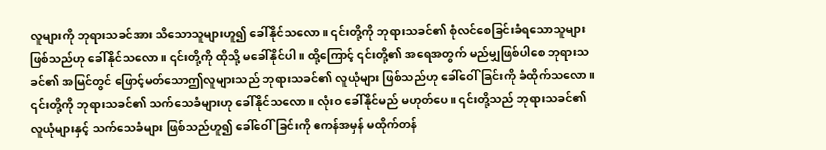လူများကို ဘုရားသခင်အား သိသောသူများဟူ၍ ခေါ်နိုင်သလော။ ၎င်းတို့ကို ဘုရားသခင်၏ စုံလင်စေခြင်းခံရသောသူများ ဖြစ်သည်ဟု ခေါ်နိုင်သလော။ ၎င်းတို့ကို ထိုသို့ မခေါ်နိုင်ပါ။ ထို့ကြောင့် ၎င်းတို့၏ အရေအတွက် မည်မျှဖြစ်ပါစေ ဘုရားသခင်၏ အမြင်တွင် ဖြောင့်မတ်သောဤလူများသည် ဘုရားသခင်၏ လူယုံများ ဖြစ်သည်ဟု ခေါ်ဝေါ်ခြင်းကို ခံထိုက်သလော။ ၎င်းတို့ကို ဘုရားသခင်၏ သက်သေခံများဟု ခေါ်နိုင်သလော။ လုံးဝ ခေါ်နိုင်မည် မဟုတ်ပေ။ ၎င်းတို့သည် ဘုရားသခင်၏ လူယုံများနှင့် သက်သေခံများ ဖြစ်သည်ဟူ၍ ခေါ်ဝေါ်ခြင်းကို ဧကန်အမှန် မထိုက်တန်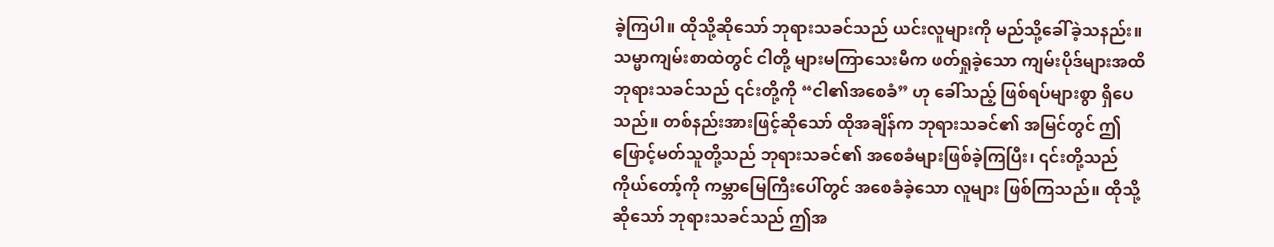ခဲ့ကြပါ။ ထိုသို့ဆိုသော် ဘုရားသခင်သည် ယင်းလူများကို မည်သို့ခေါ်ခဲ့သနည်း။ သမ္မာကျမ်းစာထဲတွင် ငါတို့ များမကြာသေးမီက ဖတ်ရှုခဲ့သော ကျမ်းပိုဒ်များအထိ ဘုရားသခင်သည် ၎င်းတို့ကို “ငါ၏အစေခံ” ဟု ခေါ်သည့် ဖြစ်ရပ်များစွာ ရှိပေသည်။ တစ်နည်းအားဖြင့်ဆိုသော် ထိုအချိန်က ဘုရားသခင်၏ အမြင်တွင် ဤဖြောင့်မတ်သူတို့သည် ဘုရားသခင်၏ အစေခံများဖြစ်ခဲ့ကြပြီး၊ ၎င်းတို့သည် ကိုယ်တော့်ကို ကမ္ဘာမြေကြီးပေါ်တွင် အစေခံခဲ့သော လူများ ဖြစ်ကြသည်။ ထိုသို့ဆိုသော် ဘုရားသခင်သည် ဤအ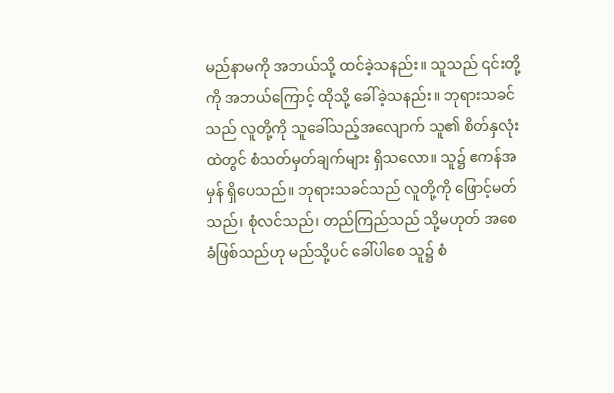မည်နာမကို အဘယ်သို့ ထင်ခဲ့သနည်း။ သူသည် ၎င်းတို့ကို အဘယ်ကြောင့် ထိုသို့ ခေါ်ခဲ့သနည်း။ ဘုရားသခင်သည် လူတို့ကို သူခေါ်သည့်အလျောက် သူ၏ စိတ်နှလုံးထဲတွင် စံသတ်မှတ်ချက်များ ရှိသလော။ သူ၌ ဧကန်အမှန် ရှိပေသည်။ ဘုရားသခင်သည် လူတို့ကို ဖြောင့်မတ်သည်၊ စုံလင်သည်၊ တည်ကြည်သည် သို့မဟုတ် အစေခံဖြစ်သည်ဟု မည်သို့ပင် ခေါ်ပါစေ သူ၌ စံ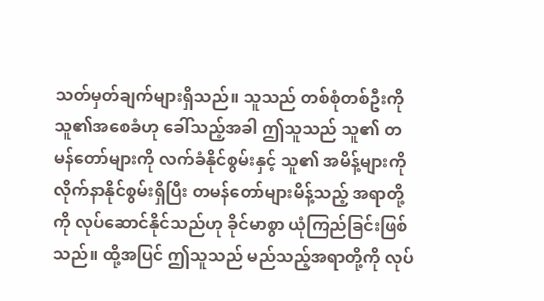သတ်မှတ်ချက်များရှိသည်။ သူသည် တစ်စုံတစ်ဦးကို သူ၏အစေခံဟု ခေါ်သည့်အခါ ဤသူသည် သူ၏ တမန်တော်များကို လက်ခံနိုင်စွမ်းနှင့် သူ၏ အမိန့်များကို လိုက်နာနိုင်စွမ်းရှိပြီး တမန်တော်များမိန့်သည့် အရာတို့ကို လုပ်ဆောင်နိုင်သည်ဟု ခိုင်မာစွာ ယုံကြည်ခြင်းဖြစ်သည်။ ထို့အပြင် ဤသူသည် မည်သည့်အရာတို့ကို လုပ်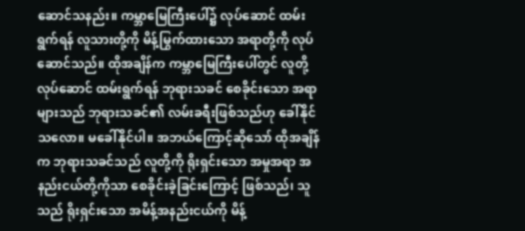ဆောင်သနည်း။ ကမ္ဘာမြေကြီးပေါ်၌ လုပ်ဆောင် ထမ်းရွက်ရန် လူသားတို့ကို မိန့်မြွက်ထားသော အရာတို့ကို လုပ်ဆောင်သည်။ ထိုအချိန်က ကမ္ဘာမြေကြီးပေါ်တွင် လူတို့ လုပ်ဆောင် ထမ်းရွက်ရန် ဘုရားသခင် စေခိုင်းသော အရာများသည် ဘုရားသခင်၏ လမ်းခရီးဖြစ်သည်ဟု ခေါ်နိုင်သလော။ မခေါ်နိုင်ပါ။ အဘယ်ကြောင့်ဆိုသော် ထိုအချိန်က ဘုရားသခင်သည် လူတို့ကို ရိုးရှင်းသော အမှုအရာ အနည်းငယ်တို့ကိုသာ စေခိုင်းခဲ့ခြင်းကြောင့် ဖြစ်သည်၊ သူသည် ရိုးရှင်းသော အမိန့်အနည်းငယ်ကို မိန့်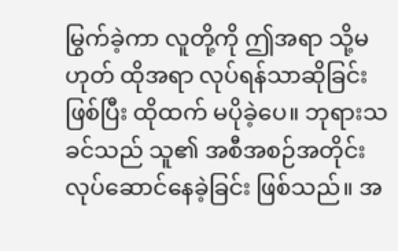မြွက်ခဲ့ကာ လူတို့ကို ဤအရာ သို့မဟုတ် ထိုအရာ လုပ်ရန်သာဆိုခြင်းဖြစ်ပြီး ထိုထက် မပိုခဲ့ပေ။ ဘုရားသခင်သည် သူ၏ အစီအစဉ်အတိုင်း လုပ်ဆောင်နေခဲ့ခြင်း ဖြစ်သည်။ အ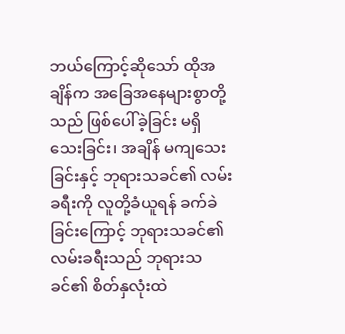ဘယ်ကြောင့်ဆိုသော် ထိုအချိန်က အခြေအနေများစွာတို့သည် ဖြစ်ပေါ်ခဲ့ခြင်း မရှိသေးခြင်း၊ အချိန် မကျသေးခြင်းနှင့် ဘုရားသခင်၏ လမ်းခရီးကို လူတို့ခံယူရန် ခက်ခဲခြင်းကြောင့် ဘုရားသခင်၏ လမ်းခရီးသည် ဘုရားသခင်၏ စိတ်နှလုံးထဲ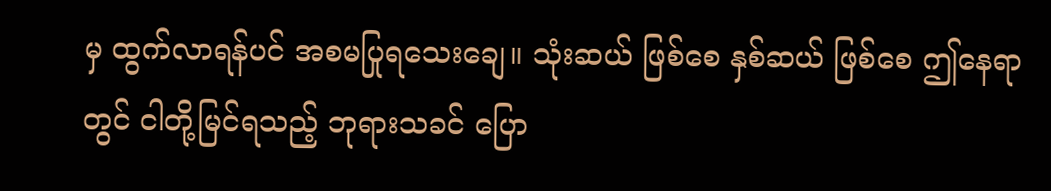မှ ထွက်လာရန်ပင် အစမပြုရသေးချေ။ သုံးဆယ် ဖြစ်စေ နှစ်ဆယ် ဖြစ်စေ ဤနေရာတွင် ငါတို့မြင်ရသည့် ဘုရားသခင် ပြော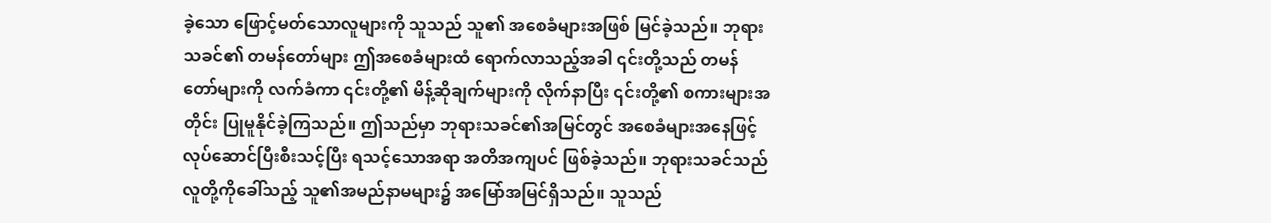ခဲ့သော ဖြောင့်မတ်သောလူများကို သူသည် သူ၏ အစေခံများအဖြစ် မြင်ခဲ့သည်။ ဘုရားသခင်၏ တမန်တော်များ ဤအစေခံများထံ ရောက်လာသည့်အခါ ၎င်းတို့သည် တမန်တော်များကို လက်ခံကာ ၎င်းတို့၏ မိန့်ဆိုချက်များကို လိုက်နာပြီး ၎င်းတို့၏ စကားများအတိုင်း ပြုမူနိုင်ခဲ့ကြသည်။ ဤသည်မှာ ဘုရားသခင်၏အမြင်တွင် အစေခံများအနေဖြင့် လုပ်ဆောင်ပြီးစီးသင့်ပြီး ရသင့်သောအရာ အတိအကျပင် ဖြစ်ခဲ့သည်။ ဘုရားသခင်သည် လူတို့ကိုခေါ်သည့် သူ၏အမည်နာမများ၌ အမြော်အမြင်ရှိသည်။ သူသည်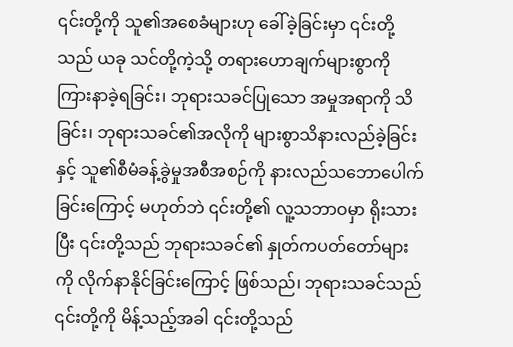၎င်းတို့ကို သူ၏အစေခံများဟု ခေါ်ခဲ့ခြင်းမှာ ၎င်းတို့သည် ယခု သင်တို့ကဲ့သို့ တရားဟောချက်များစွာကို ကြားနာခဲ့ရခြင်း၊ ဘုရားသခင်ပြုသော အမှုအရာကို သိခြင်း၊ ဘုရားသခင်၏အလိုကို များစွာသိနားလည်ခဲ့ခြင်းနှင့် သူ၏စီမံခန့်ခွဲမှုအစီအစဉ်ကို နားလည်သဘောပေါက်ခြင်းကြောင့် မဟုတ်ဘဲ ၎င်းတို့၏ လူ့သဘာဝမှာ ရိုးသားပြီး ၎င်းတို့သည် ဘုရားသခင်၏ နှုတ်ကပတ်တော်များကို လိုက်နာနိုင်ခြင်းကြောင့် ဖြစ်သည်၊ ဘုရားသခင်သည် ၎င်းတို့ကို မိန့်သည့်အခါ ၎င်းတို့သည်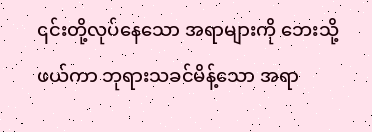၎င်းတို့လုပ်နေသော အရာများကို ဘေးသို့ဖယ်ကာ ဘုရားသခင်မိန့်သော အရာ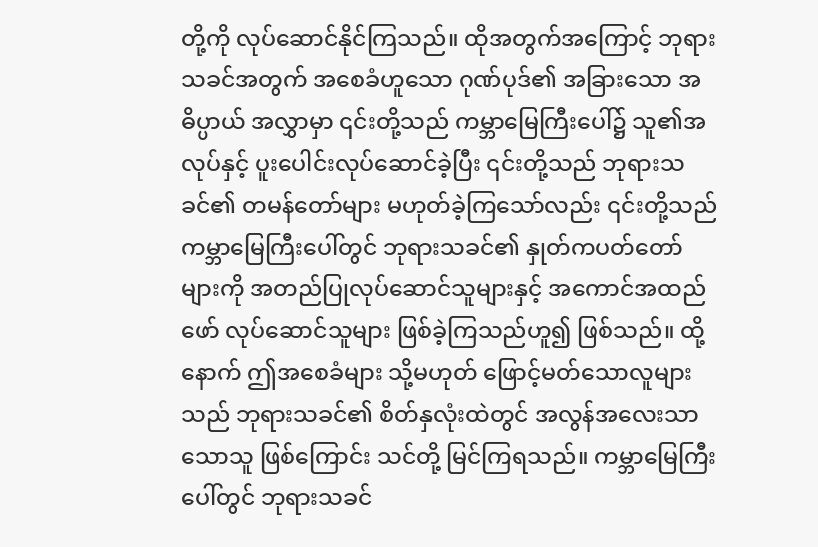တို့ကို လုပ်ဆောင်နိုင်ကြသည်။ ထိုအတွက်အကြောင့် ဘုရားသခင်အတွက် အစေခံဟူသော ဂုဏ်ပုဒ်၏ အခြားသော အဓိပ္ပာယ် အလွှာမှာ ၎င်းတို့သည် ကမ္ဘာမြေကြီးပေါ်၌ သူ၏အလုပ်နှင့် ပူးပေါင်းလုပ်ဆောင်ခဲ့ပြီး ၎င်းတို့သည် ဘုရားသခင်၏ တမန်တော်များ မဟုတ်ခဲ့ကြသော်လည်း ၎င်းတို့သည် ကမ္ဘာမြေကြီးပေါ်တွင် ဘုရားသခင်၏ နှုတ်ကပတ်တော်များကို အတည်ပြုလုပ်ဆောင်သူများနှင့် အကောင်အထည်ဖော် လုပ်ဆောင်သူများ ဖြစ်ခဲ့ကြသည်ဟူ၍ ဖြစ်သည်။ ထို့နောက် ဤအစေခံများ သို့မဟုတ် ဖြောင့်မတ်သောလူများသည် ဘုရားသခင်၏ စိတ်နှလုံးထဲတွင် အလွန်အလေးသာသောသူ ဖြစ်ကြောင်း သင်တို့ မြင်ကြရသည်။ ကမ္ဘာမြေကြီးပေါ်တွင် ဘုရားသခင်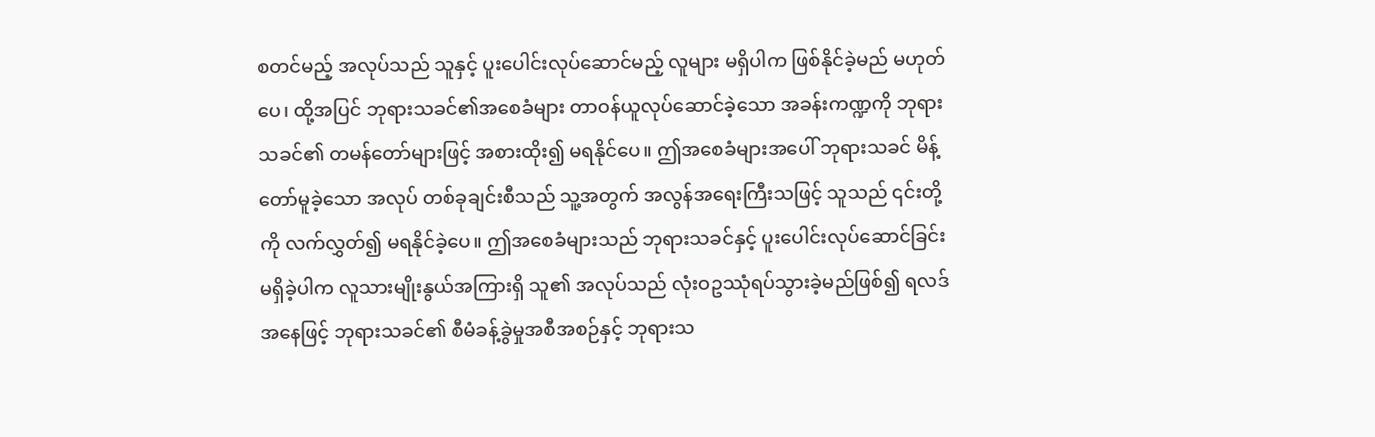စတင်မည့် အလုပ်သည် သူနှင့် ပူးပေါင်းလုပ်ဆောင်မည့် လူများ မရှိပါက ဖြစ်နိုင်ခဲ့မည် မဟုတ်ပေ၊ ထို့အပြင် ဘုရားသခင်၏အစေခံများ တာဝန်ယူလုပ်ဆောင်ခဲ့သော အခန်းကဏ္ဍကို ဘုရားသခင်၏ တမန်တော်များဖြင့် အစားထိုး၍ မရနိုင်ပေ။ ဤအစေခံများအပေါ် ဘုရားသခင် မိန့်တော်မူခဲ့သော အလုပ် တစ်ခုချင်းစီသည် သူ့အတွက် အလွန်အရေးကြီးသဖြင့် သူသည် ၎င်းတို့ကို လက်လွှတ်၍ မရနိုင်ခဲ့ပေ။ ဤအစေခံများသည် ဘုရားသခင်နှင့် ပူးပေါင်းလုပ်ဆောင်ခြင်း မရှိခဲ့ပါက လူသားမျိုးနွယ်အကြားရှိ သူ၏ အလုပ်သည် လုံးဝဥဿုံရပ်သွားခဲ့မည်ဖြစ်၍ ရလဒ်အနေဖြင့် ဘုရားသခင်၏ စီမံခန့်ခွဲမှုအစီအစဉ်နှင့် ဘုရားသ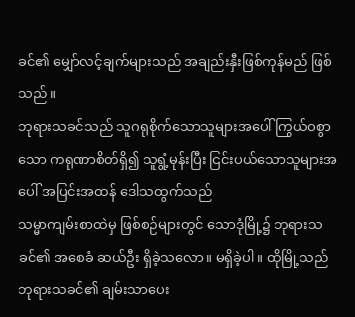ခင်၏ မျှော်လင့်ချက်များသည် အချည်းနှီးဖြစ်ကုန်မည် ဖြစ်သည်။
ဘုရားသခင်သည် သူဂရုစိုက်သောသူများအပေါ် ကြွယ်ဝစွာသော ကရုဏာစိတ်ရှိ၍ သူရွံ့မုန်းပြီး ငြင်းပယ်သောသူများအပေါ် အပြင်းအထန် ဒေါသထွက်သည်
သမ္မာကျမ်းစာထဲမှ ဖြစ်စဉ်များတွင် သောဒုံမြို့၌ ဘုရားသခင်၏ အစေခံ ဆယ်ဦး ရှိခဲ့သလော။ မရှိခဲ့ပါ။ ထိုမြို့သည် ဘုရားသခင်၏ ချမ်းသာပေး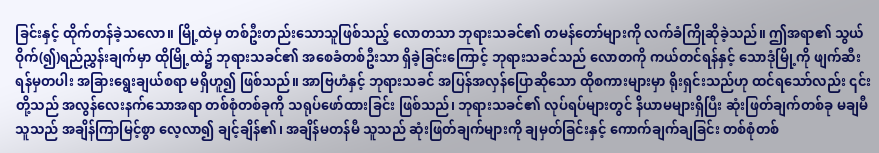ခြင်းနှင့် ထိုက်တန်ခဲ့သလော။ မြို့ထဲမှ တစ်ဦးတည်းသောသူဖြစ်သည့် လောတသာ ဘုရားသခင်၏ တမန်တော်များကို လက်ခံကြိုဆိုခဲ့သည်။ ဤအရာ၏ သွယ်ဝိုက်(၍)ရည်ညွှန်းချက်မှာ ထိုမြို့ထဲ၌ ဘုရားသခင်၏ အစေခံတစ်ဦးသာ ရှိခဲ့ခြင်းကြောင့် ဘုရားသခင်သည် လောတကို ကယ်တင်ရန်နှင့် သောဒုံမြို့ကို ဖျက်ဆီးရန်မှတပါး အခြားရွေးချယ်စရာ မရှိဟူ၍ ဖြစ်သည်။ အာဗြဟံနှင့် ဘုရားသခင် အပြန်အလှန်ပြောဆိုသော ထိုစကားများမှာ ရိုးရှင်းသည်ဟု ထင်ရသော်လည်း ၎င်းတို့သည် အလွန်လေးနက်သောအရာ တစ်စုံတစ်ခုကို သရုပ်ဖော်ထားခြင်း ဖြစ်သည်၊ ဘုရားသခင်၏ လုပ်ရပ်များတွင် နိယာမများရှိပြီး ဆုံးဖြတ်ချက်တစ်ခု မချမီ သူသည် အချိန်ကြာမြင့်စွာ လေ့လာ၍ ချင့်ချိန်၏၊ အချိန်မတန်မီ သူသည် ဆုံးဖြတ်ချက်များကို ချမှတ်ခြင်းနှင့် ကောက်ချက်ချခြင်း တစ်စုံတစ်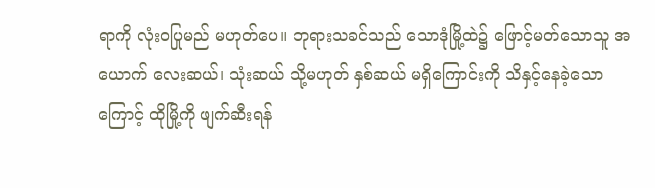ရာကို လုံးဝပြုမည် မဟုတ်ပေ။ ဘုရားသခင်သည် သောဒုံမြို့ထဲ၌ ဖြောင့်မတ်သောသူ အယောက် လေးဆယ်၊ သုံးဆယ် သို့မဟုတ် နှစ်ဆယ် မရှိကြောင်းကို သိနှင့်နေခဲ့သောကြောင့် ထိုမြို့ကို ဖျက်ဆီးရန်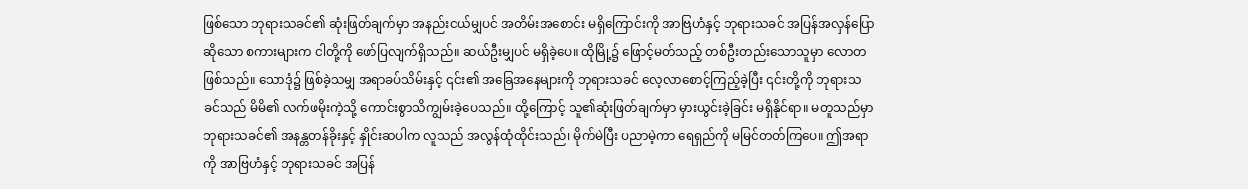ဖြစ်သော ဘုရားသခင်၏ ဆုံးဖြတ်ချက်မှာ အနည်းငယ်မျှပင် အတိမ်းအစောင်း မရှိကြောင်းကို အာဗြဟံနှင့် ဘုရားသခင် အပြန်အလှန်ပြောဆိုသော စကားများက ငါတို့ကို ဖော်ပြလျက်ရှိသည်။ ဆယ်ဦးမျှပင် မရှိခဲ့ပေ။ ထိုမြို့၌ ဖြောင့်မတ်သည့် တစ်ဦးတည်းသောသူမှာ လောတဖြစ်သည်။ သောဒုံ၌ ဖြစ်ခဲ့သမျှ အရာခပ်သိမ်းနှင့် ၎င်း၏ အခြေအနေများကို ဘုရားသခင် လေ့လာစောင့်ကြည့်ခဲ့ပြီး ၎င်းတို့ကို ဘုရားသခင်သည် မိမိ၏ လက်ဖမိုးကဲ့သို့ ကောင်းစွာသိကျွမ်းခဲ့ပေသည်။ ထို့ကြောင့် သူ၏ဆုံးဖြတ်ချက်မှာ မှားယွင်းခဲ့ခြင်း မရှိနိုင်ရာ။ မတူသည်မှာ ဘုရားသခင်၏ အနန္တတန်ခိုးနှင့် နှိုင်းဆပါက လူသည် အလွန်ထုံထိုင်းသည်၊ မိုက်မဲပြီး ပညာမဲ့ကာ ရေရှည်ကို မမြင်တတ်ကြပေ။ ဤအရာကို အာဗြဟံနှင့် ဘုရားသခင် အပြန်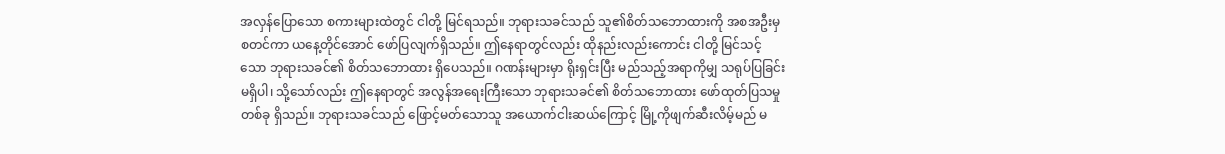အလှန်ပြောသော စကားများထဲတွင် ငါတို့ မြင်ရသည်။ ဘုရားသခင်သည် သူ၏စိတ်သဘောထားကို အစအဦးမှ စတင်ကာ ယနေ့တိုင်အောင် ဖော်ပြလျက်ရှိသည်။ ဤနေရာတွင်လည်း ထိုနည်းလည်းကောင်း ငါတို့ မြင်သင့်သော ဘုရားသခင်၏ စိတ်သဘောထား ရှိပေသည်။ ဂဏန်းများမှာ ရိုးရှင်းပြီး မည်သည့်အရာကိုမျှ သရုပ်ပြခြင်း မရှိပါ၊ သို့သော်လည်း ဤနေရာတွင် အလွန်အရေးကြီးသော ဘုရားသခင်၏ စိတ်သဘောထား ဖော်ထုတ်ပြသမှုတစ်ခု ရှိသည်။ ဘုရားသခင်သည် ဖြောင့်မတ်သောသူ အယောက်ငါးဆယ်ကြောင့် မြို့ကိုဖျက်ဆီးလိမ့်မည် မ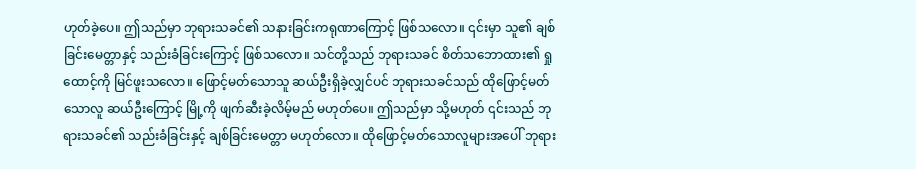ဟုတ်ခဲ့ပေ။ ဤသည်မှာ ဘုရားသခင်၏ သနားခြင်းကရုဏာကြောင့် ဖြစ်သလော။ ၎င်းမှာ သူ၏ ချစ်ခြင်းမေတ္တာနှင့် သည်းခံခြင်းကြောင့် ဖြစ်သလော။ သင်တို့သည် ဘုရားသခင် စိတ်သဘောထား၏ ရှုထောင့်ကို မြင်ဖူးသလော။ ဖြောင့်မတ်သောသူ ဆယ်ဦးရှိခဲ့လျှင်ပင် ဘုရားသခင်သည် ထိုဖြောင့်မတ်သောလူ ဆယ်ဦးကြောင့် မြို့ကို ဖျက်ဆီးခဲ့လိမ့်မည် မဟုတ်ပေ။ ဤသည်မှာ သို့မဟုတ် ၎င်းသည် ဘုရားသခင်၏ သည်းခံခြင်းနှင့် ချစ်ခြင်းမေတ္တာ မဟုတ်လော။ ထိုဖြောင့်မတ်သောလူများအပေါ် ဘုရား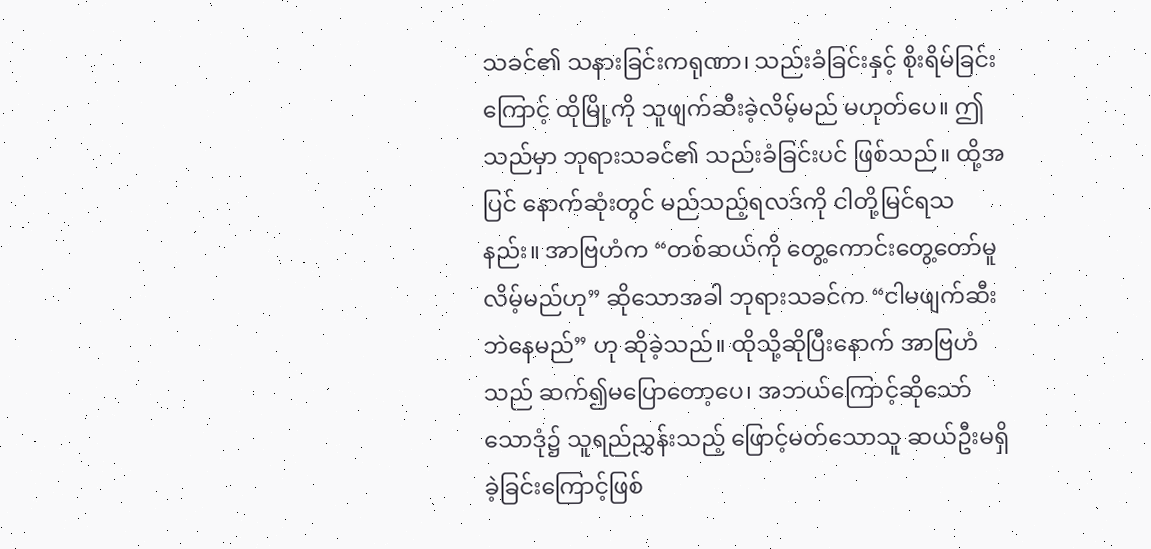သခင်၏ သနားခြင်းကရုဏာ၊ သည်းခံခြင်းနှင့် စိုးရိမ်ခြင်းကြောင့် ထိုမြို့ကို သူဖျက်ဆီးခဲ့လိမ့်မည် မဟုတ်ပေ။ ဤသည်မှာ ဘုရားသခင်၏ သည်းခံခြင်းပင် ဖြစ်သည်။ ထို့အပြင် နောက်ဆုံးတွင် မည်သည့်ရလဒ်ကို ငါတို့မြင်ရသနည်း။ အာဗြဟံက “တစ်ဆယ်ကို တွေ့ကောင်းတွေ့တော်မူလိမ့်မည်ဟု” ဆိုသောအခါ ဘုရားသခင်က “ငါမဖျက်ဆီးဘဲနေမည်” ဟု ဆိုခဲ့သည်။ ထိုသို့ဆိုပြီးနောက် အာဗြဟံသည် ဆက်၍မပြောတော့ပေ၊ အဘယ်ကြောင့်ဆိုသော် သောဒုံ၌ သူရည်ညွှန်းသည့် ဖြောင့်မတ်သောသူ ဆယ်ဦးမရှိခဲ့ခြင်းကြောင့်ဖြစ်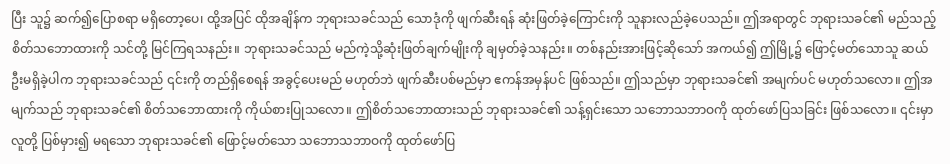ပြီး သူ၌ ဆက်၍ပြောစရာ မရှိတော့ပေ၊ ထို့အပြင် ထိုအချိန်က ဘုရားသခင်သည် သောဒုံကို ဖျက်ဆီးရန် ဆုံးဖြတ်ခဲ့ကြောင်းကို သူနားလည်ခဲ့ပေသည်။ ဤအရာတွင် ဘုရားသခင်၏ မည်သည့်စိတ်သဘောထားကို သင်တို့ မြင်ကြရသနည်း။ ဘုရားသခင်သည် မည်ကဲ့သို့ဆုံးဖြတ်ချက်မျိုးကို ချမှတ်ခဲ့သနည်း။ တစ်နည်းအားဖြင့်ဆိုသော် အကယ်၍ ဤမြို့၌ ဖြောင့်မတ်သောသူ ဆယ်ဦးမရှိခဲ့ပါက ဘုရားသခင်သည် ၎င်းကို တည်ရှိစေရန် အခွင့်ပေးမည် မဟုတ်ဘဲ ဖျက်ဆီးပစ်မည်မှာ ဧကန်အမှန်ပင် ဖြစ်သည်။ ဤသည်မှာ ဘုရားသခင်၏ အမျက်ပင် မဟုတ်သလော။ ဤအမျက်သည် ဘုရားသခင်၏ စိတ်သဘောထားကို ကိုယ်စားပြုသလော။ ဤစိတ်သဘောထားသည် ဘုရားသခင်၏ သန့်ရှင်းသော သဘောသဘာဝကို ထုတ်ဖော်ပြသခြင်း ဖြစ်သလော။ ၎င်းမှာ လူတို့ ပြစ်မှား၍ မရသော ဘုရားသခင်၏ ဖြောင့်မတ်သော သဘောသဘာဝကို ထုတ်ဖော်ပြ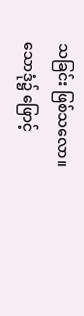သခြင်း ဖြစ်သလော။ သောဒုံ၌ ဖြောင့်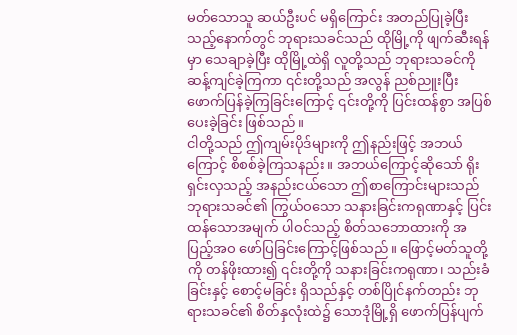မတ်သောသူ ဆယ်ဦးပင် မရှိကြောင်း အတည်ပြုခဲ့ပြီးသည့်နောက်တွင် ဘုရားသခင်သည် ထိုမြို့ကို ဖျက်ဆီးရန်မှာ သေချာခဲ့ပြီး ထိုမြို့ထဲရှိ လူတို့သည် ဘုရားသခင်ကို ဆန့်ကျင်ခဲ့ကြကာ ၎င်းတို့သည် အလွန် ညစ်ညူးပြီး ဖောက်ပြန်ခဲ့ကြခြင်းကြောင့် ၎င်းတို့ကို ပြင်းထန်စွာ အပြစ်ပေးခဲ့ခြင်း ဖြစ်သည်။
ငါတို့သည် ဤကျမ်းပိုဒ်များကို ဤနည်းဖြင့် အဘယ်ကြောင့် စိစစ်ခဲ့ကြသနည်း။ အဘယ်ကြောင့်ဆိုသော် ရိုးရှင်းလှသည့် အနည်းငယ်သော ဤစာကြောင်းများသည် ဘုရားသခင်၏ ကြွယ်ဝသော သနားခြင်းကရုဏာနှင့် ပြင်းထန်သောအမျက် ပါဝင်သည့် စိတ်သဘောထားကို အပြည့်အဝ ဖော်ပြခြင်းကြောင့်ဖြစ်သည်။ ဖြောင့်မတ်သူတို့ကို တန်ဖိုးထား၍ ၎င်းတို့ကို သနားခြင်းကရုဏာ၊ သည်းခံခြင်းနှင့် စောင့်မခြင်း ရှိသည်နှင့် တစ်ပြိုင်နက်တည်း ဘုရားသခင်၏ စိတ်နှလုံးထဲ၌ သောဒုံမြို့ရှိ ဖောက်ပြန်ပျက်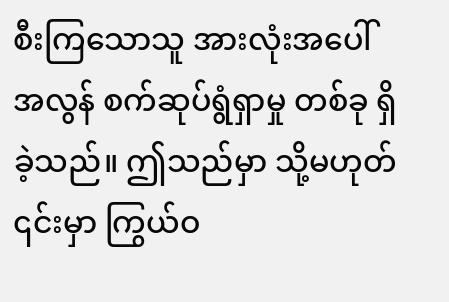စီးကြသောသူ အားလုံးအပေါ် အလွန် စက်ဆုပ်ရွံရှာမှု တစ်ခု ရှိခဲ့သည်။ ဤသည်မှာ သို့မဟုတ် ၎င်းမှာ ကြွယ်ဝ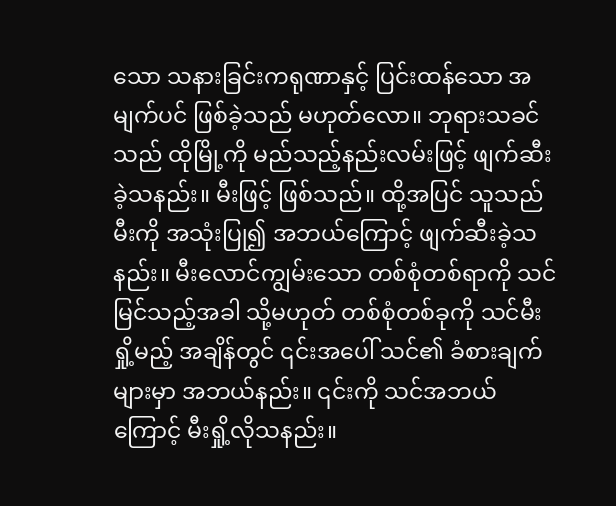သော သနားခြင်းကရုဏာနှင့် ပြင်းထန်သော အမျက်ပင် ဖြစ်ခဲ့သည် မဟုတ်လော။ ဘုရားသခင်သည် ထိုမြို့ကို မည်သည့်နည်းလမ်းဖြင့် ဖျက်ဆီးခဲ့သနည်း။ မီးဖြင့် ဖြစ်သည်။ ထို့အပြင် သူသည် မီးကို အသုံးပြု၍ အဘယ်ကြောင့် ဖျက်ဆီးခဲ့သနည်း။ မီးလောင်ကျွမ်းသော တစ်စုံတစ်ရာကို သင်မြင်သည့်အခါ သို့မဟုတ် တစ်စုံတစ်ခုကို သင်မီးရှို့မည့် အချိန်တွင် ၎င်းအပေါ် သင်၏ ခံစားချက်များမှာ အဘယ်နည်း။ ၎င်းကို သင်အဘယ်ကြောင့် မီးရှို့လိုသနည်း။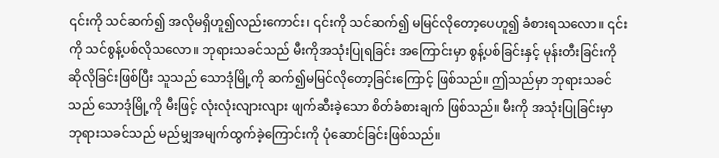၎င်းကို သင်ဆက်၍ အလိုမရှိဟူ၍လည်းကောင်း၊ ၎င်းကို သင်ဆက်၍ မမြင်လိုတော့ပေဟူ၍ ခံစားရသလော။ ၎င်းကို သင်စွန့်ပစ်လိုသလော။ ဘုရားသခင်သည် မီးကိုအသုံးပြုရခြင်း အကြောင်းမှာ စွန့်ပစ်ခြင်းနှင့် မုန်းတီးခြင်းကို ဆိုလိုခြင်းဖြစ်ပြီး သူသည် သောဒုံမြို့ကို ဆက်၍မမြင်လိုတော့ခြင်းကြောင့် ဖြစ်သည်။ ဤသည်မှာ ဘုရားသခင်သည် သောဒုံမြို့ကို မီးဖြင့် လုံးလုံးလျားလျား ဖျက်ဆီးခဲ့သော စိတ်ခံစားချက် ဖြစ်သည်။ မီးကို အသုံးပြုခြင်းမှာ ဘုရားသခင်သည် မည်မျှအမျက်ထွက်ခဲ့ကြောင်းကို ပုံဆောင်ခြင်းဖြစ်သည်။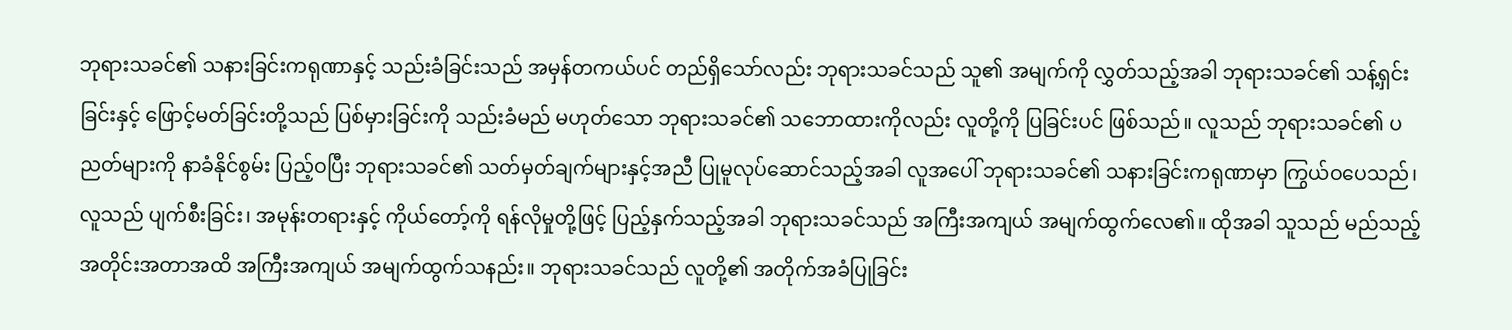ဘုရားသခင်၏ သနားခြင်းကရုဏာနှင့် သည်းခံခြင်းသည် အမှန်တကယ်ပင် တည်ရှိသော်လည်း ဘုရားသခင်သည် သူ၏ အမျက်ကို လွှတ်သည့်အခါ ဘုရားသခင်၏ သန့်ရှင်းခြင်းနှင့် ဖြောင့်မတ်ခြင်းတို့သည် ပြစ်မှားခြင်းကို သည်းခံမည် မဟုတ်သော ဘုရားသခင်၏ သဘောထားကိုလည်း လူတို့ကို ပြခြင်းပင် ဖြစ်သည်။ လူသည် ဘုရားသခင်၏ ပညတ်များကို နာခံနိုင်စွမ်း ပြည့်ဝပြီး ဘုရားသခင်၏ သတ်မှတ်ချက်များနှင့်အညီ ပြုမူလုပ်ဆောင်သည့်အခါ လူအပေါ် ဘုရားသခင်၏ သနားခြင်းကရုဏာမှာ ကြွယ်ဝပေသည်၊ လူသည် ပျက်စီးခြင်း၊ အမုန်းတရားနှင့် ကိုယ်တော့်ကို ရန်လိုမှုတို့ဖြင့် ပြည့်နှက်သည့်အခါ ဘုရားသခင်သည် အကြီးအကျယ် အမျက်ထွက်လေ၏။ ထိုအခါ သူသည် မည်သည့် အတိုင်းအတာအထိ အကြီးအကျယ် အမျက်ထွက်သနည်း။ ဘုရားသခင်သည် လူတို့၏ အတိုက်အခံပြုခြင်း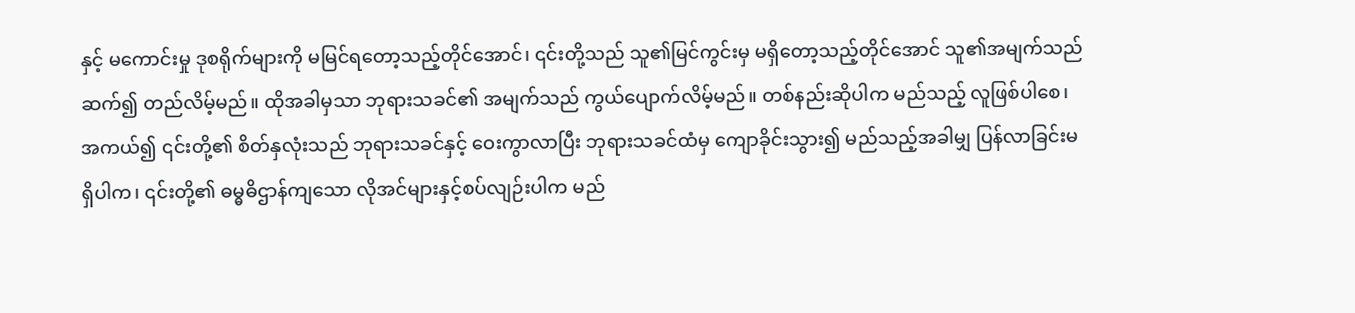နှင့် မကောင်းမှု ဒုစရိုက်များကို မမြင်ရတော့သည့်တိုင်အောင်၊ ၎င်းတို့သည် သူ၏မြင်ကွင်းမှ မရှိတော့သည့်တိုင်အောင် သူ၏အမျက်သည် ဆက်၍ တည်လိမ့်မည်။ ထိုအခါမှသာ ဘုရားသခင်၏ အမျက်သည် ကွယ်ပျောက်လိမ့်မည်။ တစ်နည်းဆိုပါက မည်သည့် လူဖြစ်ပါစေ၊ အကယ်၍ ၎င်းတို့၏ စိတ်နှလုံးသည် ဘုရားသခင်နှင့် ဝေးကွာလာပြီး ဘုရားသခင်ထံမှ ကျောခိုင်းသွား၍ မည်သည့်အခါမျှ ပြန်လာခြင်းမရှိပါက၊ ၎င်းတို့၏ ဓမ္ဓဓိဌာန်ကျသော လိုအင်များနှင့်စပ်လျဉ်းပါက မည်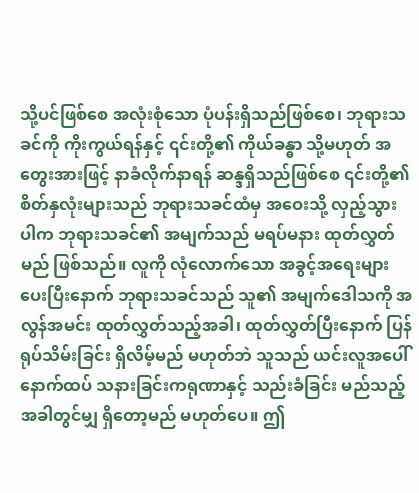သို့ပင်ဖြစ်စေ အလုံးစုံသော ပုံပန်းရှိသည်ဖြစ်စေ၊ ဘုရားသခင်ကို ကိုးကွယ်ရန်နှင့် ၎င်းတို့၏ ကိုယ်ခန္ဓာ သို့မဟုတ် အတွေးအားဖြင့် နာခံလိုက်နာရန် ဆန္ဒရှိသည်ဖြစ်စေ ၎င်းတို့၏ စိတ်နှလုံးများသည် ဘုရားသခင်ထံမှ အဝေးသို့ လှည့်သွားပါက ဘုရားသခင်၏ အမျက်သည် မရပ်မနား ထုတ်လွှတ်မည် ဖြစ်သည်။ လူကို လုံလောက်သော အခွင့်အရေးများ ပေးပြီးနောက် ဘုရားသခင်သည် သူ၏ အမျက်ဒေါသကို အလွန်အမင်း ထုတ်လွှတ်သည့်အခါ၊ ထုတ်လွှတ်ပြီးနောက် ပြန်ရုပ်သိမ်းခြင်း ရှိလိမ့်မည် မဟုတ်ဘဲ သူသည် ယင်းလူအပေါ် နောက်ထပ် သနားခြင်းကရုဏာနှင့် သည်းခံခြင်း မည်သည့်အခါတွင်မျှ ရှိတော့မည် မဟုတ်ပေ။ ဤ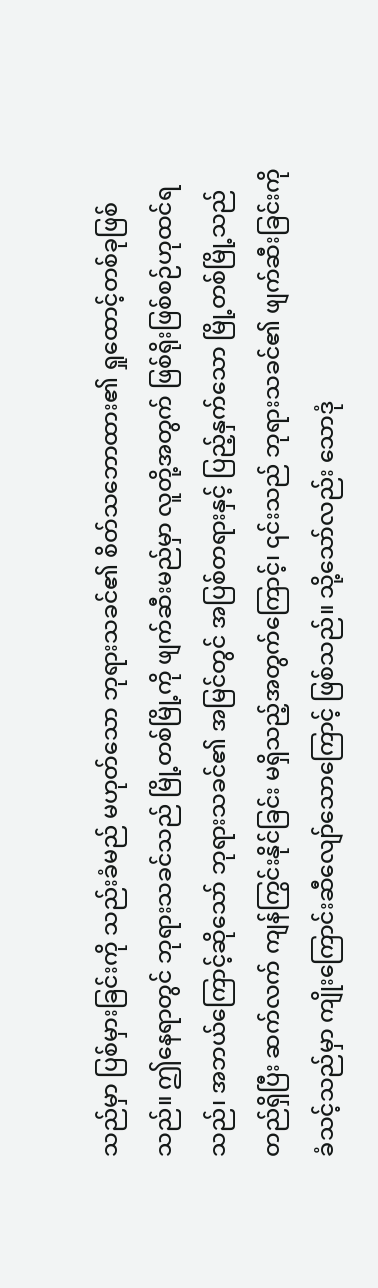သည်မှာ ပြစ်မှားခြင်းကို သည်းခံမည် မဟုတ်သော ဘုရားသခင်၏ စိတ်သဘောထား၏ ရှုထောင့်တစ်ခုဖြစ်သည်။ ဤနေရာတွင် ဘုရားသခင်သည် မြို့တစ်မြို့ကို ဖျက်ဆီးမည်မှာ လူတို့အတွက် ဖြစ်ရိုးဖြစ်စဉ်ဟုထင်ရသည်၊ အဘယ်ကြောင့်ဆိုသော် ဘုရားသခင်၏ အမြင်တွင် အပြစ်တရားနှင့် ပြည့်နှက်သော မြို့တစ်မြို့သည် တည်ရှိပြီး ဆက်လက် ကျန်ကြွင်းနိုင်ခြင်း မရှိသည့်အတွက်ကြောင့်၊ ၎င်းသည် ဘုရားသခင်၏ ဖျက်ဆီးခြင်းကို ခံသင့်သည်မှာ ကျိုးကြောင်းဆီလျော်သောကြောင့် ဖြစ်သည်။ သို့သော်လည်း သောဒုံ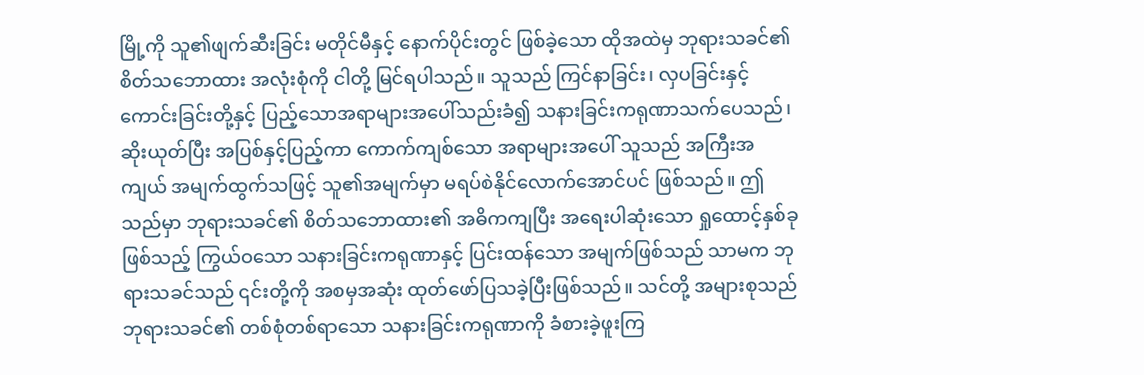မြို့ကို သူ၏ဖျက်ဆီးခြင်း မတိုင်မီနှင့် နောက်ပိုင်းတွင် ဖြစ်ခဲ့သော ထိုအထဲမှ ဘုရားသခင်၏ စိတ်သဘောထား အလုံးစုံကို ငါတို့ မြင်ရပါသည်။ သူသည် ကြင်နာခြင်း၊ လှပခြင်းနှင့် ကောင်းခြင်းတို့နှင့် ပြည့်သောအရာများအပေါ်သည်းခံ၍ သနားခြင်းကရုဏာသက်ပေသည်၊ ဆိုးယုတ်ပြီး အပြစ်နှင့်ပြည့်ကာ ကောက်ကျစ်သော အရာများအပေါ် သူသည် အကြီးအကျယ် အမျက်ထွက်သဖြင့် သူ၏အမျက်မှာ မရပ်စဲနိုင်လောက်အောင်ပင် ဖြစ်သည်။ ဤသည်မှာ ဘုရားသခင်၏ စိတ်သဘောထား၏ အဓိကကျပြီး အရေးပါဆုံးသော ရှုထောင့်နှစ်ခုဖြစ်သည့် ကြွယ်ဝသော သနားခြင်းကရုဏာနှင့် ပြင်းထန်သော အမျက်ဖြစ်သည် သာမက ဘုရားသခင်သည် ၎င်းတို့ကို အစမှအဆုံး ထုတ်ဖော်ပြသခဲ့ပြီးဖြစ်သည်။ သင်တို့ အများစုသည် ဘုရားသခင်၏ တစ်စုံတစ်ရာသော သနားခြင်းကရုဏာကို ခံစားခဲ့ဖူးကြ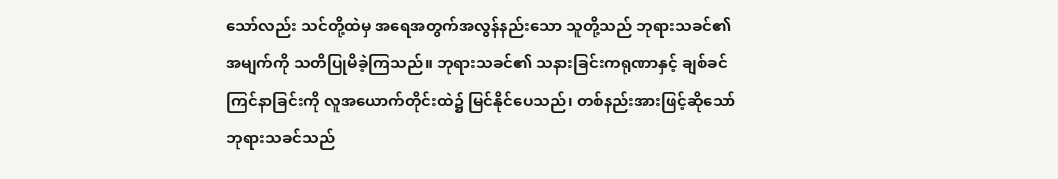သော်လည်း သင်တို့ထဲမှ အရေအတွက်အလွန်နည်းသော သူတို့သည် ဘုရားသခင်၏အမျက်ကို သတိပြုမိခဲ့ကြသည်။ ဘုရားသခင်၏ သနားခြင်းကရုဏာနှင့် ချစ်ခင်ကြင်နာခြင်းကို လူအယောက်တိုင်းထဲ၌ မြင်နိုင်ပေသည်၊ တစ်နည်းအားဖြင့်ဆိုသော် ဘုရားသခင်သည်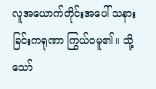လူအယောက်တိုင်းအပေါ် သနားခြင်းကရုဏာ ကြွယ်ဝမူ၏။ သို့သော်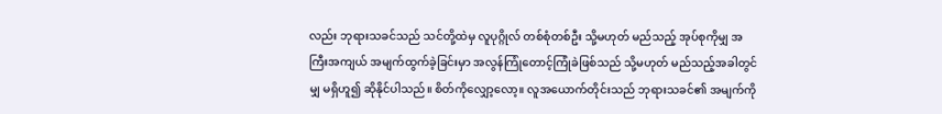လည်း ဘုရားသခင်သည် သင်တို့ထဲမှ လူပုဂ္ဂိုလ် တစ်စုံတစ်ဦး သို့မဟုတ် မည်သည့် အုပ်စုကိုမျှ အကြီးအကျယ် အမျက်ထွက်ခဲ့ခြင်းမှာ အလွန်ကြုံတောင့်ကြုံခဲဖြစ်သည် သို့မဟုတ် မည်သည့်အခါတွင်မျှ မရှိဟူ၍ ဆိုနိုင်ပါသည်။ စိတ်ကိုလျှော့လော့။ လူအယောက်တိုင်းသည် ဘုရားသခင်၏ အမျက်ကို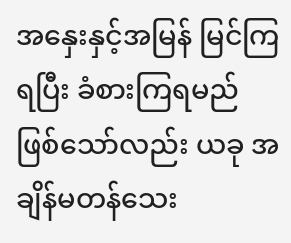အနှေးနှင့်အမြန် မြင်ကြရပြီး ခံစားကြရမည် ဖြစ်သော်လည်း ယခု အချိန်မတန်သေး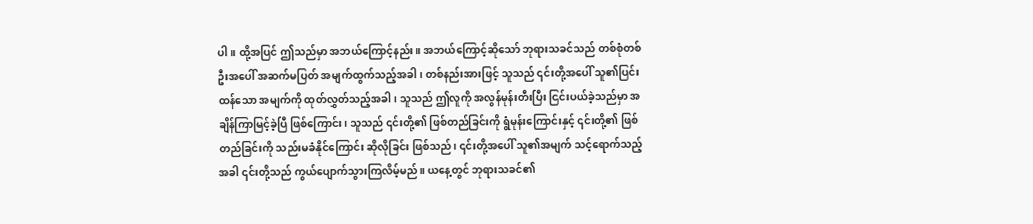ပါ။ ထို့အပြင် ဤသည်မှာ အဘယ်ကြောင့်နည်း။ အဘယ်ကြောင့်ဆိုသော် ဘုရားသခင်သည် တစ်စုံတစ်ဦးအပေါ် အဆက်မပြတ် အမျက်ထွက်သည့်အခါ၊ တစ်နည်းအားဖြင့် သူသည် ၎င်းတို့အပေါ် သူ၏ပြင်းထန်သော အမျက်ကို ထုတ်လွှတ်သည့်အခါ၊ သူသည် ဤလူကို အလွန်မုန်းတီးပြီး ငြင်းပယ်ခဲ့သည်မှာ အချိန်ကြာမြင့်ခဲ့ပြီ ဖြစ်ကြောင်း၊ သူသည် ၎င်းတို့၏ ဖြစ်တည်ခြင်းကို ရွံမုန်းကြောင်းနှင့် ၎င်းတို့၏ ဖြစ်တည်ခြင်းကို သည်းမခံနိုင်ကြောင်း ဆိုလိုခြင်း ဖြစ်သည်၊ ၎င်းတို့အပေါ် သူ၏အမျက် သင့်ရောက်သည့်အခါ ၎င်းတို့သည် ကွယ်ပျောက်သွားကြလိမ့်မည်။ ယနေ့တွင် ဘုရားသခင်၏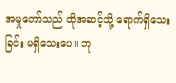အမှုတော်သည် ထိုအဆင့်သို့ ရောက်ရှိသေးခြင်း မရှိသေးပေ။ ဘု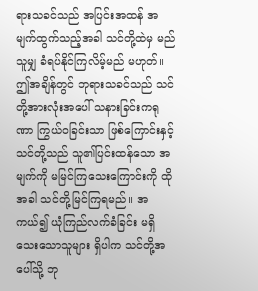ရားသခင်သည် အပြင်းအထန် အမျက်ထွက်သည့်အခါ သင်တို့ထဲမှ မည်သူမျှ ခံရပ်နိုင်ကြလိမ့်မည် မဟုတ်။ ဤအချိန်တွင် ဘုရားသခင်သည် သင်တို့အားလုံးအပေါ် သနားခြင်းကရုဏာ ကြွယ်ဝခြင်းသာ ဖြစ်ကြောင်းနှင့် သင်တို့သည် သူ၏ပြင်းထန်သော အမျက်ကို မမြင်ကြသေးကြောင်းကို ထိုအခါ သင်တို့မြင်ကြရမည်။ အကယ်၍ ယုံကြည်လက်ခံခြင်း မရှိသေးသောသူများ ရှိပါက သင်တို့အပေါ်သို့ ဘု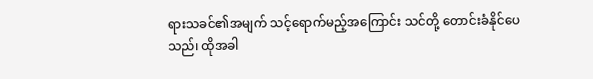ရားသခင်၏အမျက် သင့်ရောက်မည့်အကြောင်း သင်တို့ တောင်းခံနိုင်ပေသည်၊ ထိုအခါ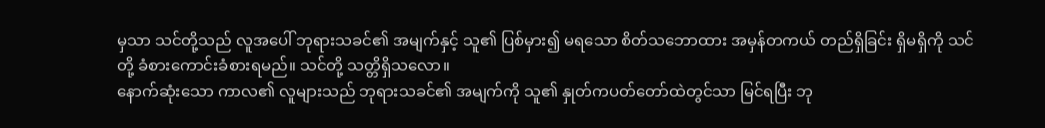မှသာ သင်တို့သည် လူအပေါ် ဘုရားသခင်၏ အမျက်နှင့် သူ၏ ပြစ်မှား၍ မရသော စိတ်သဘောထား အမှန်တကယ် တည်ရှိခြင်း ရှိမရှိကို သင်တို့ ခံစားကောင်းခံစားရမည်။ သင်တို့ သတ္တိရှိသလော။
နောက်ဆုံးသော ကာလ၏ လူများသည် ဘုရားသခင်၏ အမျက်ကို သူ၏ နှုတ်ကပတ်တော်ထဲတွင်သာ မြင်ရပြီး ဘု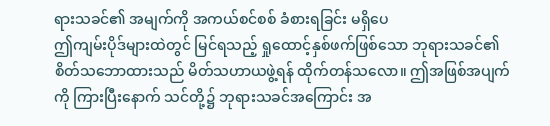ရားသခင်၏ အမျက်ကို အကယ်စင်စစ် ခံစားရခြင်း မရှိပေ
ဤကျမ်းပိုဒ်များထဲတွင် မြင်ရသည့် ရှုထောင့်နှစ်ဖက်ဖြစ်သော ဘုရားသခင်၏ စိတ်သဘောထားသည် မိတ်သဟာယဖွဲ့ရန် ထိုက်တန်သလော။ ဤအဖြစ်အပျက်ကို ကြားပြီးနောက် သင်တို့၌ ဘုရားသခင်အကြောင်း အ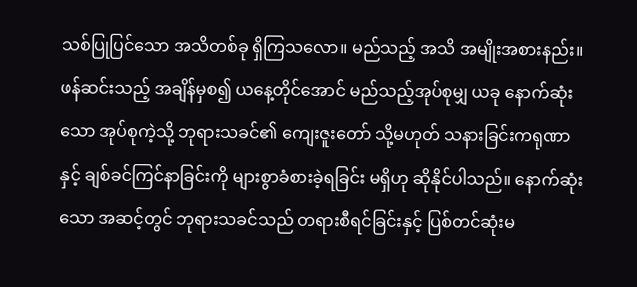သစ်ပြုပြင်သော အသိတစ်ခု ရှိကြသလော။ မည်သည့် အသိ အမျိုးအစားနည်း။ ဖန်ဆင်းသည့် အချိန်မှစ၍ ယနေ့တိုင်အောင် မည်သည့်အုပ်စုမျှ ယခု နောက်ဆုံးသော အုပ်စုကဲ့သို့ ဘုရားသခင်၏ ကျေးဇူးတော် သို့မဟုတ် သနားခြင်းကရုဏာနှင့် ချစ်ခင်ကြင်နာခြင်းကို များစွာခံစားခဲ့ရခြင်း မရှိဟု ဆိုနိုင်ပါသည်။ နောက်ဆုံးသော အဆင့်တွင် ဘုရားသခင်သည် တရားစီရင်ခြင်းနှင့် ပြစ်တင်ဆုံးမ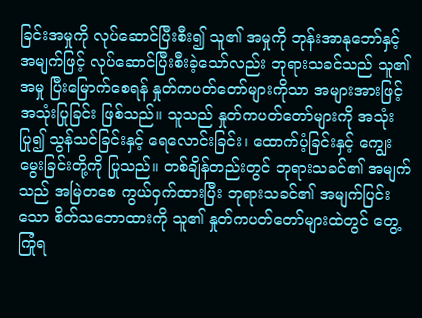ခြင်းအမှုကို လုပ်ဆောင်ပြီးစီး၍ သူ၏ အမှုကို ဘုန်းအာနုဘော်နှင့် အမျက်ဖြင့် လုပ်ဆောင်ပြီးစီးခဲ့သော်လည်း ဘုရားသခင်သည် သူ၏အမှု ပြီးမြောက်စေရန် နှုတ်ကပတ်တော်များကိုသာ အများအားဖြင့် အသုံးပြုခြင်း ဖြစ်သည်။ သူသည် နှုတ်ကပတ်တော်များကို အသုံးပြု၍ သွန်သင်ခြင်းနှင့် ရေလောင်းခြင်း၊ ထောက်ပံ့ခြင်းနှင့် ကျွေးမွေးခြင်းတို့ကို ပြုသည်။ တစ်ချိန်တည်းတွင် ဘုရားသခင်၏ အမျက်သည် အမြဲတစေ ကွယ်ဝှက်ထားပြီး ဘုရားသခင်၏ အမျက်ပြင်းသော စိတ်သဘောထားကို သူ၏ နှုတ်ကပတ်တော်များထဲတွင် တွေ့ကြုံရ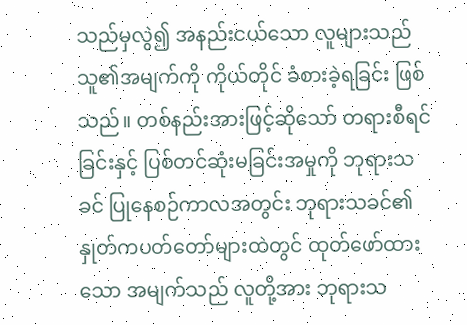သည်မှလွဲ၍ အနည်းငယ်သော လူများသည် သူ၏အမျက်ကို ကိုယ်တိုင် ခံစားခဲ့ရခြင်း ဖြစ်သည်။ တစ်နည်းအားဖြင့်ဆိုသော် တရားစီရင်ခြင်းနှင့် ပြစ်တင်ဆုံးမခြင်းအမှုကို ဘုရားသခင် ပြုနေစဉ်ကာလအတွင်း ဘုရားသခင်၏ နှုတ်ကပတ်တော်များထဲတွင် ထုတ်ဖော်ထားသော အမျက်သည် လူတို့အား ဘုရားသ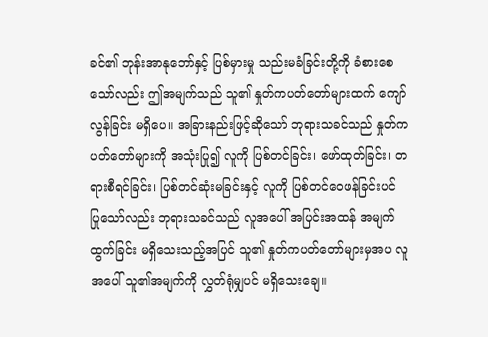ခင်၏ ဘုန်းအာနုဘော်နှင့် ပြစ်မှားမှု သည်းမခံခြင်းတို့ကို ခံစားစေသော်လည်း ဤအမျက်သည် သူ၏ နှုတ်ကပတ်တော်များထက် ကျော်လွန်ခြင်း မရှိပေ။ အခြားနည်းဖြင့်ဆိုသော် ဘုရားသခင်သည် နှုတ်ကပတ်တော်များကို အသုံးပြု၍ လူကို ပြစ်တင်ခြင်း၊ ဖော်ထုတ်ခြင်း၊ တရားစီရင်ခြင်း၊ ပြစ်တင်ဆုံးမခြင်းနှင့် လူကို ပြစ်တင်ဝေဖန်ခြင်းပင် ပြုသော်လည်း ဘုရားသခင်သည် လူအပေါ် အပြင်းအထန် အမျက်ထွက်ခြင်း မရှိသေးသည့်အပြင် သူ၏ နှုတ်ကပတ်တော်များမှအပ လူအပေါ် သူ၏အမျက်ကို လွှတ်ရုံမျှပင် မရှိသေးချေ။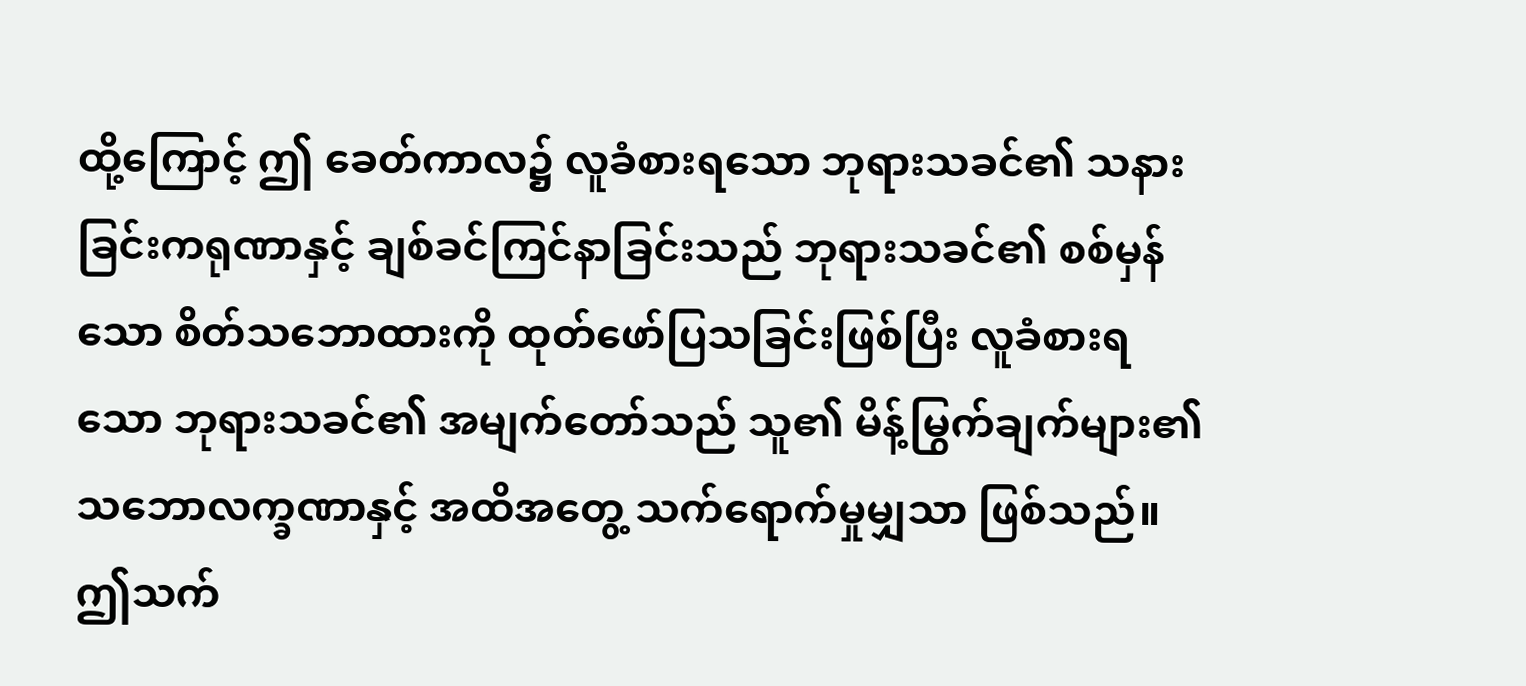ထို့ကြောင့် ဤ ခေတ်ကာလ၌ လူခံစားရသော ဘုရားသခင်၏ သနားခြင်းကရုဏာနှင့် ချစ်ခင်ကြင်နာခြင်းသည် ဘုရားသခင်၏ စစ်မှန်သော စိတ်သဘောထားကို ထုတ်ဖော်ပြသခြင်းဖြစ်ပြီး လူခံစားရသော ဘုရားသခင်၏ အမျက်တော်သည် သူ၏ မိန့်မြွက်ချက်များ၏ သဘောလက္ခဏာနှင့် အထိအတွေ့ သက်ရောက်မှုမျှသာ ဖြစ်သည်။ ဤသက်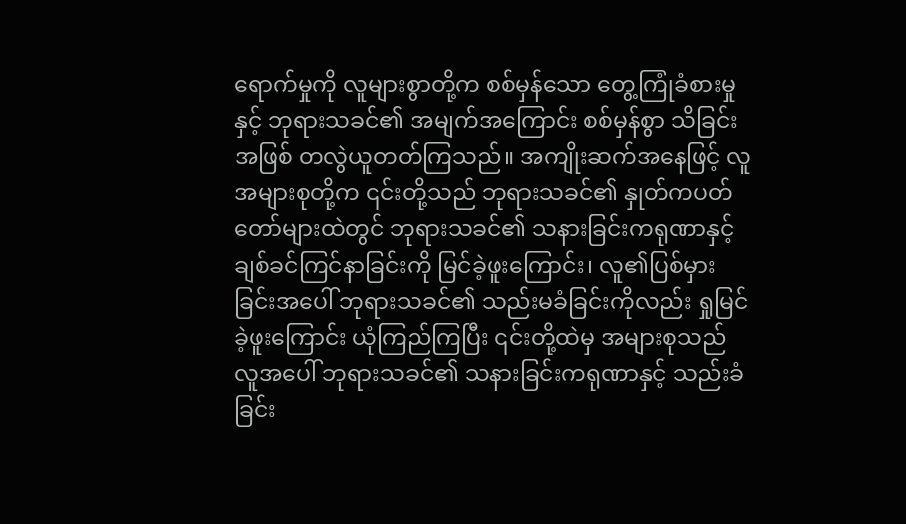ရောက်မှုကို လူများစွာတို့က စစ်မှန်သော တွေ့ကြုံခံစားမှုနှင့် ဘုရားသခင်၏ အမျက်အကြောင်း စစ်မှန်စွာ သိခြင်းအဖြစ် တလွဲယူတတ်ကြသည်။ အကျိုးဆက်အနေဖြင့် လူအများစုတို့က ၎င်းတို့သည် ဘုရားသခင်၏ နှုတ်ကပတ်တော်များထဲတွင် ဘုရားသခင်၏ သနားခြင်းကရုဏာနှင့် ချစ်ခင်ကြင်နာခြင်းကို မြင်ခဲ့ဖူးကြောင်း၊ လူ၏ပြစ်မှားခြင်းအပေါ် ဘုရားသခင်၏ သည်းမခံခြင်းကိုလည်း ရှုမြင်ခဲ့ဖူးကြောင်း ယုံကြည်ကြပြီး ၎င်းတို့ထဲမှ အများစုသည် လူအပေါ် ဘုရားသခင်၏ သနားခြင်းကရုဏာနှင့် သည်းခံခြင်း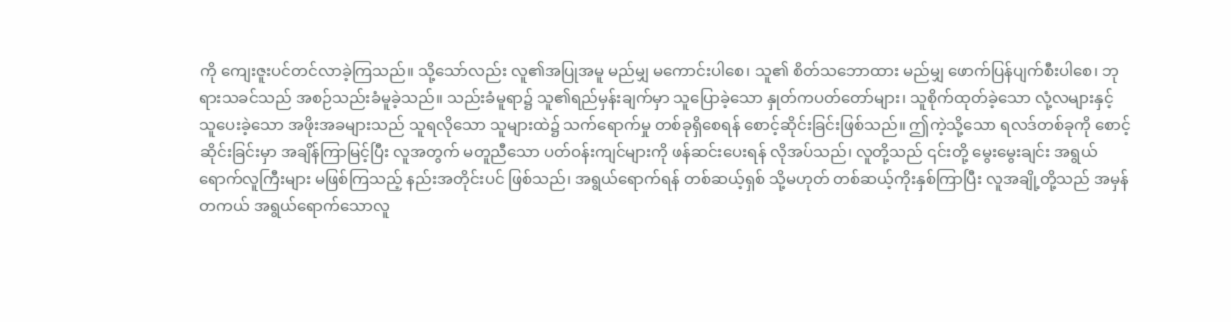ကို ကျေးဇူးပင်တင်လာခဲ့ကြသည်။ သို့သော်လည်း လူ၏အပြုအမူ မည်မျှ မကောင်းပါစေ၊ သူ၏ စိတ်သဘောထား မည်မျှ ဖောက်ပြန်ပျက်စီးပါစေ၊ ဘုရားသခင်သည် အစဉ်သည်းခံမူခဲ့သည်။ သည်းခံမူရာ၌ သူ၏ရည်မှန်းချက်မှာ သူပြောခဲ့သော နှုတ်ကပတ်တော်များ၊ သူစိုက်ထုတ်ခဲ့သော လုံ့လများနှင့် သူပေးခဲ့သော အဖိုးအခများသည် သူရလိုသော သူများထဲ၌ သက်ရောက်မှု တစ်ခုရှိစေရန် စောင့်ဆိုင်းခြင်းဖြစ်သည်။ ဤကဲ့သို့သော ရလဒ်တစ်ခုကို စောင့်ဆိုင်းခြင်းမှာ အချိန်ကြာမြင့်ပြီး လူအတွက် မတူညီသော ပတ်ဝန်းကျင်များကို ဖန်ဆင်းပေးရန် လိုအပ်သည်၊ လူတို့သည် ၎င်းတို့ မွေးမွေးချင်း အရွယ်ရောက်လူကြီးများ မဖြစ်ကြသည့် နည်းအတိုင်းပင် ဖြစ်သည်၊ အရွယ်ရောက်ရန် တစ်ဆယ့်ရှစ် သို့မဟုတ် တစ်ဆယ့်ကိုးနှစ်ကြာပြီး လူအချို့တို့သည် အမှန်တကယ် အရွယ်ရောက်သောလူ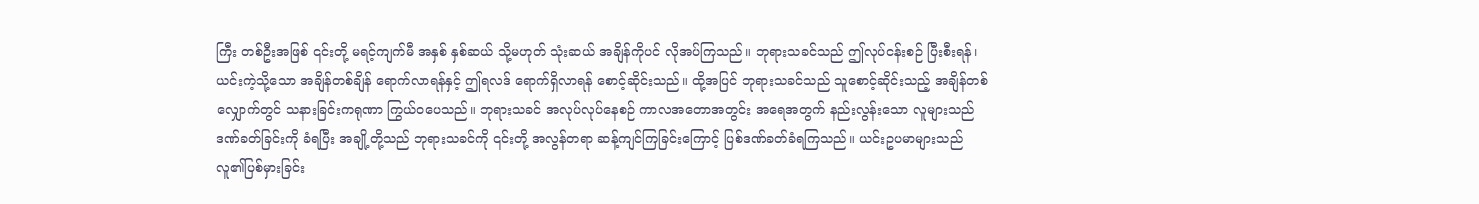ကြီး တစ်ဦးအဖြစ် ၎င်းတို့ မရင့်ကျက်မီ အနှစ် နှစ်ဆယ် သို့မဟုတ် သုံးဆယ် အချိန်ကိုပင် လိုအပ်ကြသည်။ ဘုရားသခင်သည် ဤလုပ်ငန်းစဉ် ပြီးစီးရန်၊ ယင်းကဲ့သို့သော အချိန်တစ်ချိန် ရောက်လာရန်နှင့် ဤရလဒ် ရောက်ရှိလာရန် စောင့်ဆိုင်းသည်။ ထို့အပြင် ဘုရားသခင်သည် သူစောင့်ဆိုင်းသည့် အချိန်တစ်လျှောက်တွင် သနားခြင်းကရုဏာ ကြွယ်ဝပေသည်။ ဘုရားသခင် အလုပ်လုပ်နေစဉ် ကာလအတောအတွင်း အရေအတွက် နည်းလွန်းသော လူများသည် ဒဏ်ခတ်ခြင်းကို ခံရပြီး အချို့တို့သည် ဘုရားသခင်ကို ၎င်းတို့ အလွန်တရာ ဆန့်ကျင်ကြခြင်းကြောင့် ပြစ်ဒဏ်ခတ်ခံရကြသည်။ ယင်းဥပမာများသည် လူ၏ပြစ်မှားခြင်း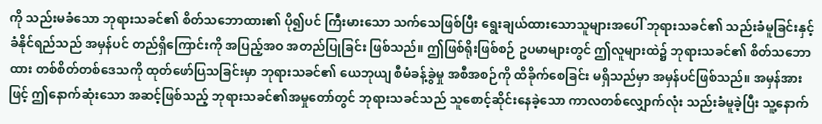ကို သည်းမခံသော ဘုရားသခင်၏ စိတ်သဘောထား၏ ပို၍ပင် ကြီးမားသော သက်သေဖြစ်ပြီး ရွေးချယ်ထားသောသူများအပေါ် ဘုရားသခင်၏ သည်းခံမူခြင်းနှင့် ခံနိုင်ရည်သည် အမှန်ပင် တည်ရှိကြောင်းကို အပြည့်အဝ အတည်ပြုခြင်း ဖြစ်သည်။ ဤဖြစ်ရိုးဖြစ်စဉ် ဥပမာများတွင် ဤလူများထဲ၌ ဘုရားသခင်၏ စိတ်သဘောထား တစ်စိတ်တစ်ဒေသကို ထုတ်ဖော်ပြသခြင်းမှာ ဘုရားသခင်၏ ယေဘုယျ စီမံခန့်ခွဲမှု အစီအစဉ်ကို ထိခိုက်စေခြင်း မရှိသည်မှာ အမှန်ပင်ဖြစ်သည်။ အမှန်အားဖြင့် ဤနောက်ဆုံးသော အဆင့်ဖြစ်သည့် ဘုရားသခင်၏အမှုတော်တွင် ဘုရားသခင်သည် သူစောင့်ဆိုင်းနေခဲ့သော ကာလတစ်လျှောက်လုံး သည်းခံမူခဲ့ပြီး သူ့နောက်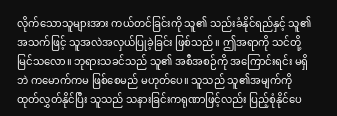လိုက်သောသူများအား ကယ်တင်ခြင်းကို သူ၏ သည်းခံနိုင်ရည်နှင့် သူ၏ အသက်ဖြင့် သူအလဲအလှယ်ပြုခဲ့ခြင်း ဖြစ်သည်။ ဤအရာကို သင်တို့ မြင်သလော။ ဘုရားသခင်သည် သူ၏ အစီအစဉ်ကို အကြောင်းရင်း မရှိဘဲ ကမောက်ကမ ဖြစ်စေမည် မဟုတ်ပေ။ သူသည် သူ၏အမျက်ကို ထုတ်လွှတ်နိုင်ပြီး သူသည် သနားခြင်းကရုဏာဖြင့်လည်း ပြည့်စုံနိုင်ပေ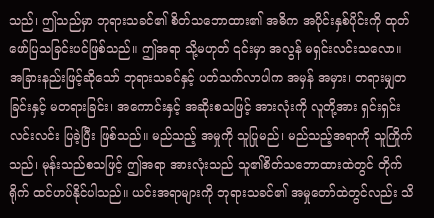သည်၊ ဤသည်မှာ ဘုရားသခင်၏ စိတ်သဘောထား၏ အဓိက အပိုင်းနှစ်ပိုင်းကို ထုတ်ဖော်ပြသခြင်းပင်ဖြစ်သည်။ ဤအရာ သို့မဟုတ် ၎င်းမှာ အလွန် မရှင်းလင်းသလော။ အခြားနည်းဖြင့်ဆိုသော် ဘုရားသခင်နှင့် ပတ်သက်လာပါက အမှန် အမှား၊ တရားမျှတခြင်းနှင့် မတရားခြင်း၊ အကောင်းနှင့် အဆိုးစသဖြင့် အားလုံးကို လူတို့အား ရှင်းရှင်းလင်းလင်း ပြခဲ့ပြီး ဖြစ်သည်။ မည်သည့် အမှုကို သူပြုမည်၊ မည်သည့်အရာကို သူကြိုက်သည်၊ မုန်းသည်စသဖြင့် ဤအရာ အားလုံးသည် သူ၏စိတ်သဘောထားထဲတွင် တိုက်ရိုက် ထင်ဟပ်နိုင်ပါသည်။ ယင်းအရာများကို ဘုရားသခင်၏ အမှုတော်ထဲတွင်လည်း သိ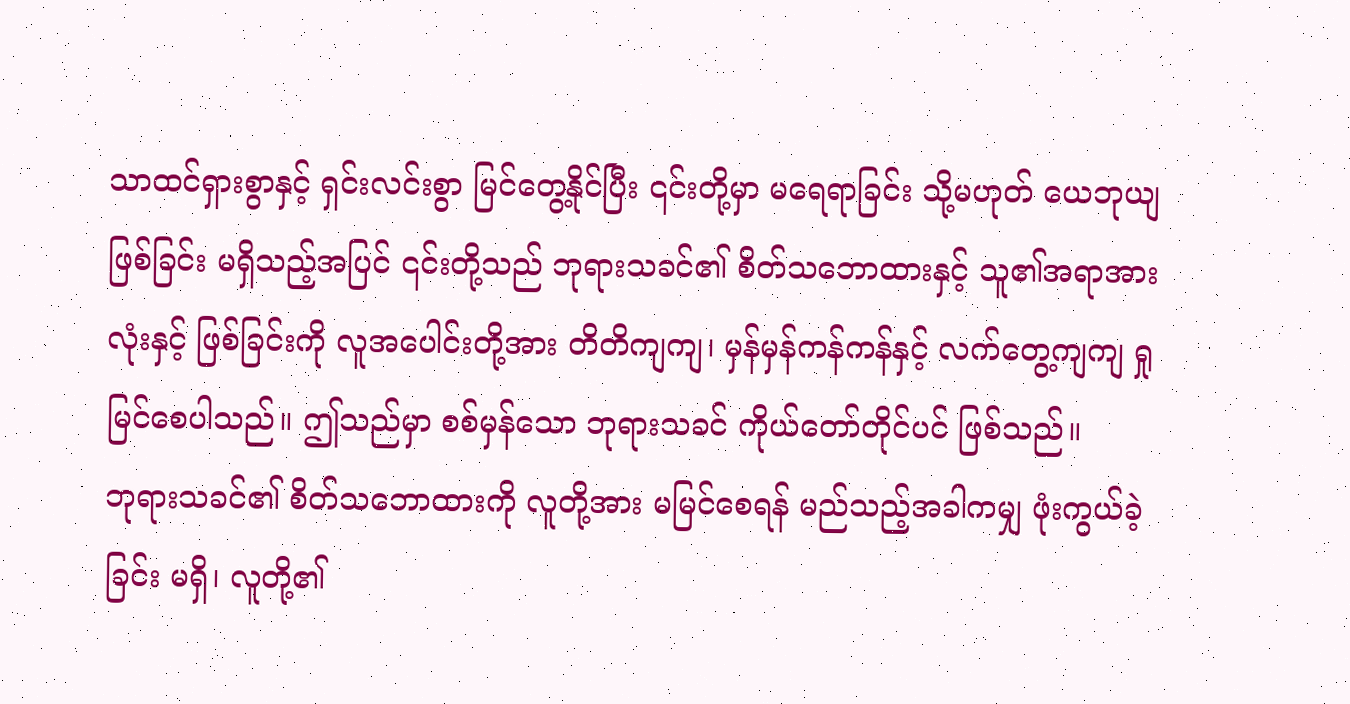သာထင်ရှားစွာနှင့် ရှင်းလင်းစွာ မြင်တွေ့နိုင်ပြီး ၎င်းတို့မှာ မရေရာခြင်း သို့မဟုတ် ယေဘုယျဖြစ်ခြင်း မရှိသည့်အပြင် ၎င်းတို့သည် ဘုရားသခင်၏ စိတ်သဘောထားနှင့် သူ၏အရာအားလုံးနှင့် ဖြစ်ခြင်းကို လူအပေါင်းတို့အား တိတိကျကျ၊ မှန်မှန်ကန်ကန်နှင့် လက်တွေ့ကျကျ ရှုမြင်စေပါသည်။ ဤသည်မှာ စစ်မှန်သော ဘုရားသခင် ကိုယ်တော်တိုင်ပင် ဖြစ်သည်။
ဘုရားသခင်၏ စိတ်သဘောထားကို လူတို့အား မမြင်စေရန် မည်သည့်အခါကမျှ ဖုံးကွယ်ခဲ့ခြင်း မရှိ၊ လူတို့၏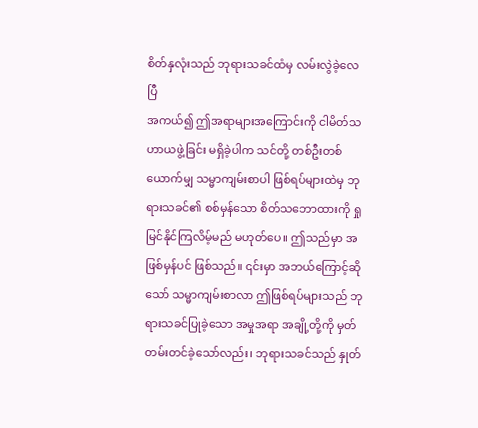စိတ်နှလုံးသည် ဘုရားသခင်ထံမှ လမ်းလွဲခဲ့လေပြီ
အကယ်၍ ဤအရာများအကြောင်းကို ငါမိတ်သဟာယဖွဲ့ခြင်း မရှိခဲ့ပါက သင်တို့ တစ်ဦးတစ်ယောက်မျှ သမ္မာကျမ်းစာပါ ဖြစ်ရပ်များထဲမှ ဘုရားသခင်၏ စစ်မှန်သော စိတ်သဘောထားကို ရှုမြင်နိုင်ကြလိမ့်မည် မဟုတ်ပေ။ ဤသည်မှာ အဖြစ်မှန်ပင် ဖြစ်သည်။ ၎င်းမှာ အဘယ်ကြောင့်ဆိုသော် သမ္မာကျမ်းစာလာ ဤဖြစ်ရပ်များသည် ဘုရားသခင်ပြုခဲ့သော အမှုအရာ အချို့တို့ကို မှတ်တမ်းတင်ခဲ့သော်လည်း၊ ဘုရားသခင်သည် နှုတ်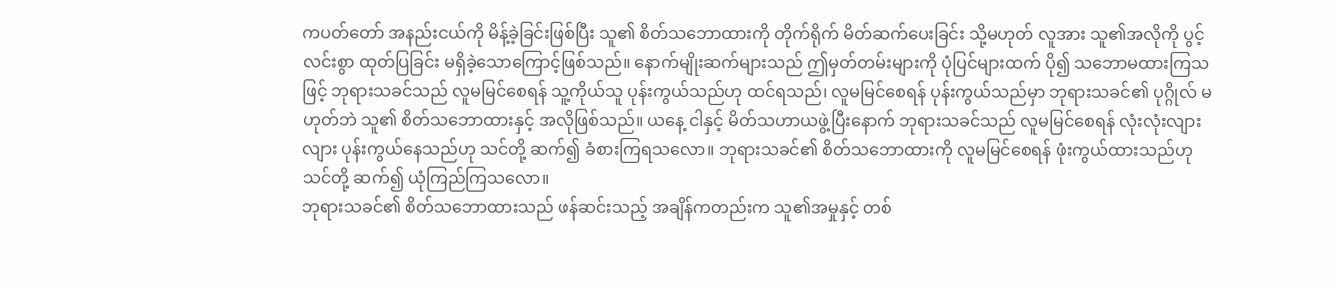ကပတ်တော် အနည်းငယ်ကို မိန့်ခဲ့ခြင်းဖြစ်ပြီး သူ၏ စိတ်သဘောထားကို တိုက်ရိုက် မိတ်ဆက်ပေးခြင်း သို့မဟုတ် လူအား သူ၏အလိုကို ပွင့်လင်းစွာ ထုတ်ပြခြင်း မရှိခဲ့သောကြောင့်ဖြစ်သည်။ နောက်မျိုးဆက်များသည် ဤမှတ်တမ်းများကို ပုံပြင်များထက် ပို၍ သဘောမထားကြသဖြင့် ဘုရားသခင်သည် လူမမြင်စေရန် သူ့ကိုယ်သူ ပုန်းကွယ်သည်ဟု ထင်ရသည်၊ လူမမြင်စေရန် ပုန်းကွယ်သည်မှာ ဘုရားသခင်၏ ပုဂ္ဂိုလ် မဟုတ်ဘဲ သူ၏ စိတ်သဘောထားနှင့် အလိုဖြစ်သည်။ ယနေ့ ငါနှင့် မိတ်သဟာယဖွဲ့ပြီးနောက် ဘုရားသခင်သည် လူမမြင်စေရန် လုံးလုံးလျားလျား ပုန်းကွယ်နေသည်ဟု သင်တို့ ဆက်၍ ခံစားကြရသလော။ ဘုရားသခင်၏ စိတ်သဘောထားကို လူမမြင်စေရန် ဖုံးကွယ်ထားသည်ဟု သင်တို့ ဆက်၍ ယုံကြည်ကြသလော။
ဘုရားသခင်၏ စိတ်သဘောထားသည် ဖန်ဆင်းသည့် အချိန်ကတည်းက သူ၏အမှုနှင့် တစ်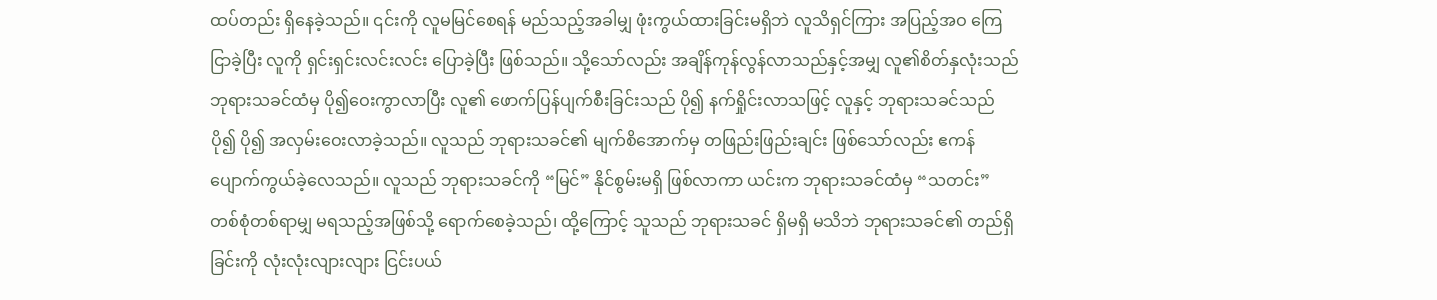ထပ်တည်း ရှိနေခဲ့သည်။ ၎င်းကို လူမမြင်စေရန် မည်သည့်အခါမျှ ဖုံးကွယ်ထားခြင်းမရှိဘဲ လူသိရှင်ကြား အပြည့်အဝ ကြေငြာခဲ့ပြီး လူကို ရှင်းရှင်းလင်းလင်း ပြောခဲ့ပြီး ဖြစ်သည်။ သို့သော်လည်း အချိန်ကုန်လွန်လာသည်နှင့်အမျှ လူ၏စိတ်နှလုံးသည် ဘုရားသခင်ထံမှ ပို၍ဝေးကွာလာပြီး လူ၏ ဖောက်ပြန်ပျက်စီးခြင်းသည် ပို၍ နက်ရှိုင်းလာသဖြင့် လူနှင့် ဘုရားသခင်သည် ပို၍ ပို၍ အလှမ်းဝေးလာခဲ့သည်။ လူသည် ဘုရားသခင်၏ မျက်စိအောက်မှ တဖြည်းဖြည်းချင်း ဖြစ်သော်လည်း ဧကန် ပျောက်ကွယ်ခဲ့လေသည်။ လူသည် ဘုရားသခင်ကို “မြင်” နိုင်စွမ်းမရှိ ဖြစ်လာကာ ယင်းက ဘုရားသခင်ထံမှ “သတင်း” တစ်စုံတစ်ရာမျှ မရသည့်အဖြစ်သို့ ရောက်စေခဲ့သည်၊ ထို့ကြောင့် သူသည် ဘုရားသခင် ရှိမရှိ မသိဘဲ ဘုရားသခင်၏ တည်ရှိခြင်းကို လုံးလုံးလျားလျား ငြင်းပယ်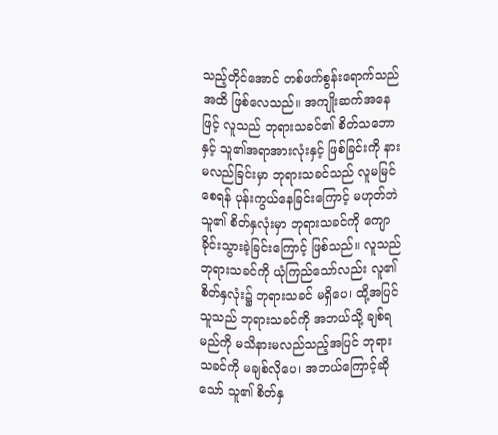သည့်တိုင်အောင် တစ်ဖက်စွန်းရောက်သည်အထိ ဖြစ်လေသည်။ အကျိုးဆက်အနေဖြင့် လူသည် ဘုရားသခင်၏ စိတ်သဘောနှင့် သူ၏အရာအားလုံးနှင့် ဖြစ်ခြင်းကို နားမလည်ခြင်းမှာ ဘုရားသခင်သည် လူမမြင်စေရန် ပုန်းကွယ်နေခြင်းကြောင့် မဟုတ်ဘဲ သူ၏ စိတ်နှလုံးမှာ ဘုရားသခင်ကို ကျောခိုင်းသွားခဲ့ခြင်းကြောင့် ဖြစ်သည်။ လူသည် ဘုရားသခင်ကို ယုံကြည်သော်လည်း လူ၏ စိတ်နှလုံး၌ ဘုရားသခင် မရှိပေ၊ ထို့အပြင် သူသည် ဘုရားသခင်ကို အဘယ်သို့ ချစ်ရမည်ကို မသိနားမလည်သည့်အပြင် ဘုရားသခင်ကို မချစ်လိုပေ၊ အဘယ်ကြောင့်ဆိုသော် သူ၏ စိတ်နှ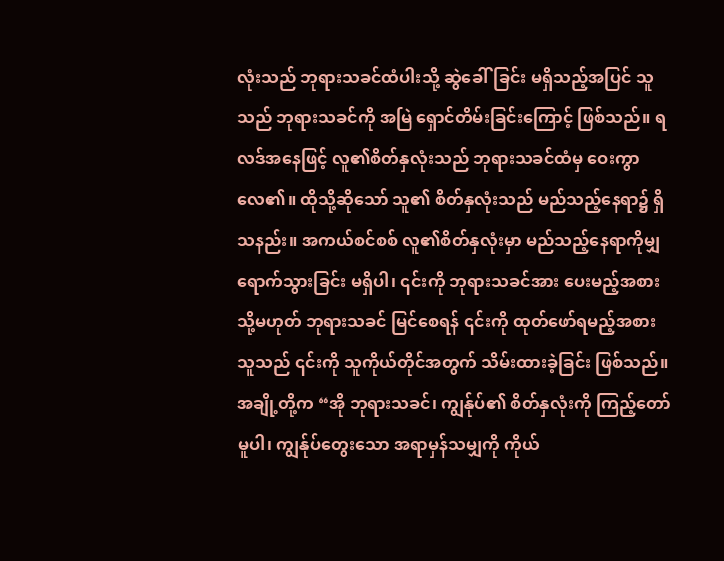လုံးသည် ဘုရားသခင်ထံပါးသို့ ဆွဲခေါ်ခြင်း မရှိသည့်အပြင် သူသည် ဘုရားသခင်ကို အမြဲ ရှောင်တိမ်းခြင်းကြောင့် ဖြစ်သည်။ ရလဒ်အနေဖြင့် လူ၏စိတ်နှလုံးသည် ဘုရားသခင်ထံမှ ဝေးကွာလေ၏။ ထိုသို့ဆိုသော် သူ၏ စိတ်နှလုံးသည် မည်သည့်နေရာ၌ ရှိသနည်း။ အကယ်စင်စစ် လူ၏စိတ်နှလုံးမှာ မည်သည့်နေရာကိုမျှ ရောက်သွားခြင်း မရှိပါ၊ ၎င်းကို ဘုရားသခင်အား ပေးမည့်အစား သို့မဟုတ် ဘုရားသခင် မြင်စေရန် ၎င်းကို ထုတ်ဖော်ရမည့်အစား သူသည် ၎င်းကို သူကိုယ်တိုင်အတွက် သိမ်းထားခဲ့ခြင်း ဖြစ်သည်။ အချို့တို့က “အို ဘုရားသခင်၊ ကျွန်ုပ်၏ စိတ်နှလုံးကို ကြည့်တော်မူပါ၊ ကျွန်ုပ်တွေးသော အရာမှန်သမျှကို ကိုယ်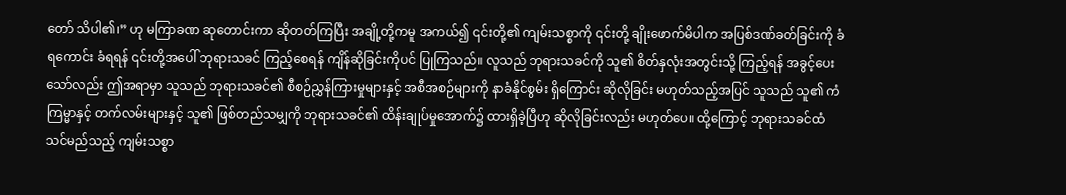တော် သိပါ၏၊” ဟု မကြာခဏ ဆုတောင်းကာ ဆိုတတ်ကြပြီး အချို့တို့ကမူ အကယ်၍ ၎င်းတို့၏ ကျမ်းသစ္စာကို ၎င်းတို့ ချိုးဖောက်မိပါက အပြစ်ဒဏ်ခတ်ခြင်းကို ခံရကောင်း ခံရရန် ၎င်းတို့အပေါ် ဘုရားသခင် ကြည့်စေရန် ကျိန်ဆိုခြင်းကိုပင် ပြုကြသည်။ လူသည် ဘုရားသခင်ကို သူ၏ စိတ်နှလုံးအတွင်းသို့ ကြည့်ရန် အခွင့်ပေးသော်လည်း ဤအရာမှာ သူသည် ဘုရားသခင်၏ စီစဉ်ညွှန်ကြားမှုများနှင့် အစီအစဉ်များကို နာခံနိုင်စွမ်း ရှိကြောင်း ဆိုလိုခြင်း မဟုတ်သည့်အပြင် သူသည် သူ၏ ကံကြမ္မာနှင့် တက်လမ်းများနှင့် သူ၏ ဖြစ်တည်သမျှကို ဘုရားသခင်၏ ထိန်းချုပ်မှုအောက်၌ ထားရှိခဲ့ပြီဟု ဆိုလိုခြင်းလည်း မဟုတ်ပေ။ ထို့ကြောင့် ဘုရားသခင်ထံ သင်မည်သည့် ကျမ်းသစ္စာ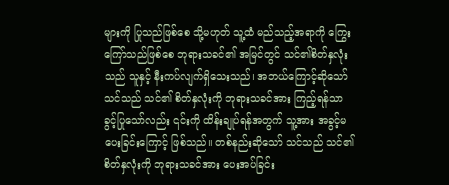များကို ပြုသည်ဖြစ်စေ သို့မဟုတ် သူ့ထံ မည်သည့်အရာကို ကြွေးကြော်သည်ဖြစ်စေ ဘုရားသခင်၏ အမြင်တွင် သင်၏စိတ်နှလုံးသည် သူနှင့် နီးကပ်လျက်ရှိသေးသည်၊ အဘယ်ကြောင့်ဆိုသော် သင်သည် သင်၏ စိတ်နှလုံးကို ဘုရားသခင်အား ကြည့်ရန်သာ ခွင့်ပြုသော်လည်း ၎င်းကို ထိန်းချုပ်ရန်အတွက် သူ့အား အခွင့်မပေးခြင်းကြောင့် ဖြစ်သည်။ တစ်နည်းဆိုသော် သင်သည် သင်၏ စိတ်နှလုံးကို ဘုရားသခင်အား ပေးအပ်ခြင်း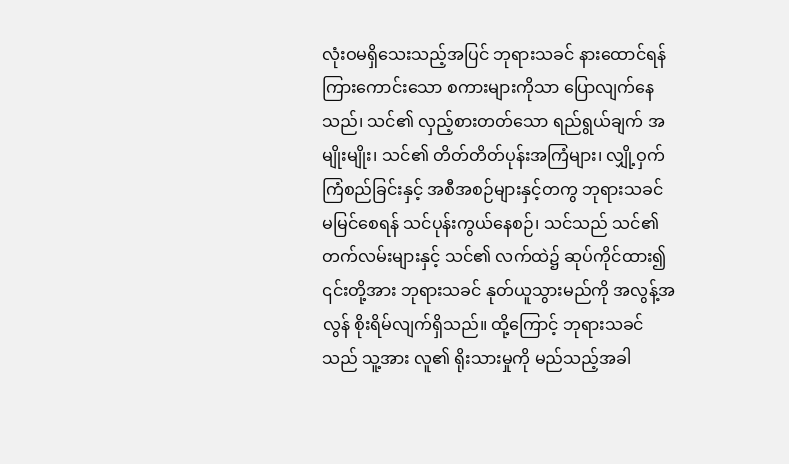လုံးဝမရှိသေးသည့်အပြင် ဘုရားသခင် နားထောင်ရန် ကြားကောင်းသော စကားများကိုသာ ပြောလျက်နေသည်၊ သင်၏ လှည့်စားတတ်သော ရည်ရွယ်ချက် အမျိုးမျိုး၊ သင်၏ တိတ်တိတ်ပုန်းအကြံများ၊ လျှို့ဝှက်ကြံစည်ခြင်းနှင့် အစီအစဉ်များနှင့်တကွ ဘုရားသခင် မမြင်စေရန် သင်ပုန်းကွယ်နေစဉ်၊ သင်သည် သင်၏ တက်လမ်းများနှင့် သင်၏ လက်ထဲ၌ ဆုပ်ကိုင်ထား၍ ၎င်းတို့အား ဘုရားသခင် နုတ်ယူသွားမည်ကို အလွန့်အလွန် စိုးရိမ်လျက်ရှိသည်။ ထို့ကြောင့် ဘုရားသခင်သည် သူ့အား လူ၏ ရိုးသားမှုကို မည်သည့်အခါ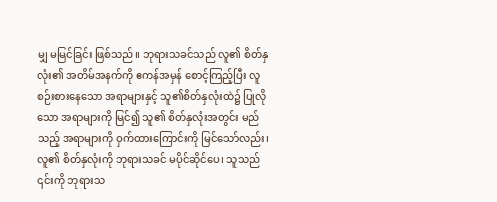မျှ မမြင်ခြင်း ဖြစ်သည်။ ဘုရားသခင်သည် လူ၏ စိတ်နှလုံး၏ အတိမ်အနက်ကို ဧကန်အမှန် စောင့်ကြည့်ပြီး လူစဉ်းစားနေသော အရာများနှင့် သူ၏စိတ်နှလုံးထဲ၌ ပြုလိုသော အရာများကို မြင်၍ သူ၏ စိတ်နှလုံးအတွင်း မည်သည့် အရာများကို ဝှက်ထားကြောင်းကို မြင်သော်လည်း၊ လူ၏ စိတ်နှလုံးကို ဘုရားသခင် မပိုင်ဆိုင်ပေ၊ သူသည် ၎င်းကို ဘုရားသ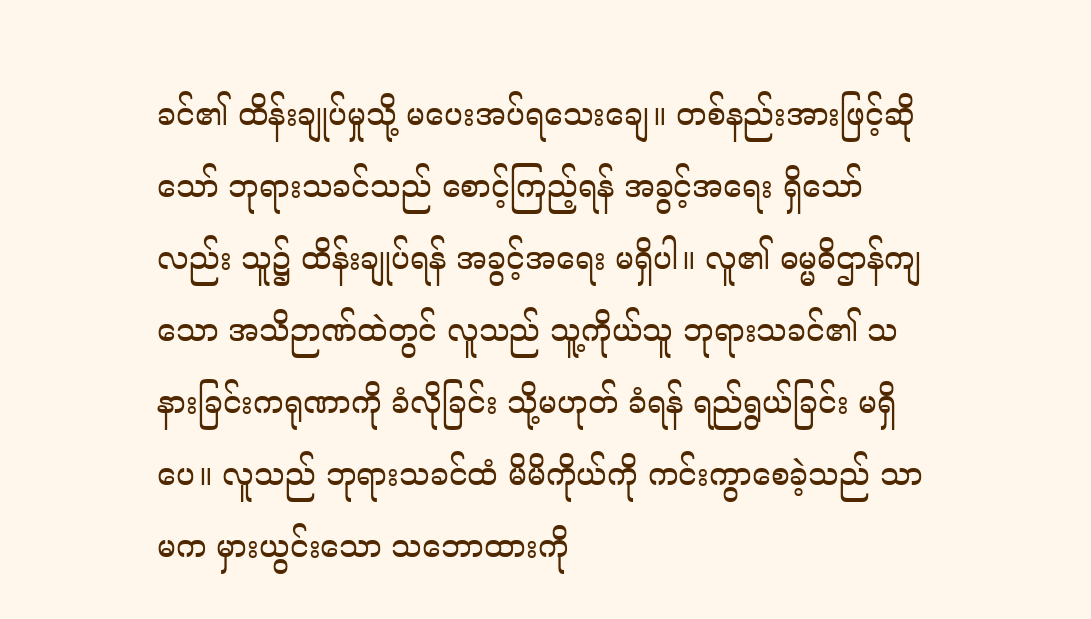ခင်၏ ထိန်းချုပ်မှုသို့ မပေးအပ်ရသေးချေ။ တစ်နည်းအားဖြင့်ဆိုသော် ဘုရားသခင်သည် စောင့်ကြည့်ရန် အခွင့်အရေး ရှိသော်လည်း သူ၌ ထိန်းချုပ်ရန် အခွင့်အရေး မရှိပါ။ လူ၏ ဓမ္မဓိဌာန်ကျသော အသိဉာဏ်ထဲတွင် လူသည် သူ့ကိုယ်သူ ဘုရားသခင်၏ သနားခြင်းကရုဏာကို ခံလိုခြင်း သို့မဟုတ် ခံရန် ရည်ရွယ်ခြင်း မရှိပေ။ လူသည် ဘုရားသခင်ထံ မိမိကိုယ်ကို ကင်းကွာစေခဲ့သည် သာမက မှားယွင်းသော သဘောထားကို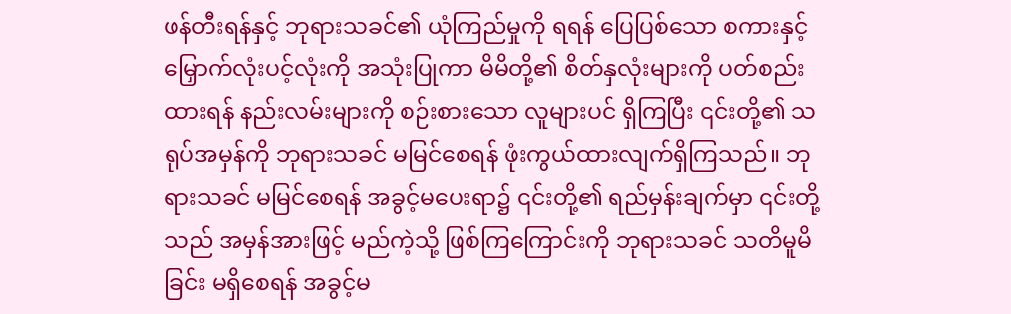ဖန်တီးရန်နှင့် ဘုရားသခင်၏ ယုံကြည်မှုကို ရရန် ပြေပြစ်သော စကားနှင့် မြှောက်လုံးပင့်လုံးကို အသုံးပြုကာ မိမိတို့၏ စိတ်နှလုံးများကို ပတ်စည်းထားရန် နည်းလမ်းများကို စဉ်းစားသော လူများပင် ရှိကြပြီး ၎င်းတို့၏ သရုပ်အမှန်ကို ဘုရားသခင် မမြင်စေရန် ဖုံးကွယ်ထားလျက်ရှိကြသည်။ ဘုရားသခင် မမြင်စေရန် အခွင့်မပေးရာ၌ ၎င်းတို့၏ ရည်မှန်းချက်မှာ ၎င်းတို့သည် အမှန်အားဖြင့် မည်ကဲ့သို့ ဖြစ်ကြကြောင်းကို ဘုရားသခင် သတိမူမိခြင်း မရှိစေရန် အခွင့်မ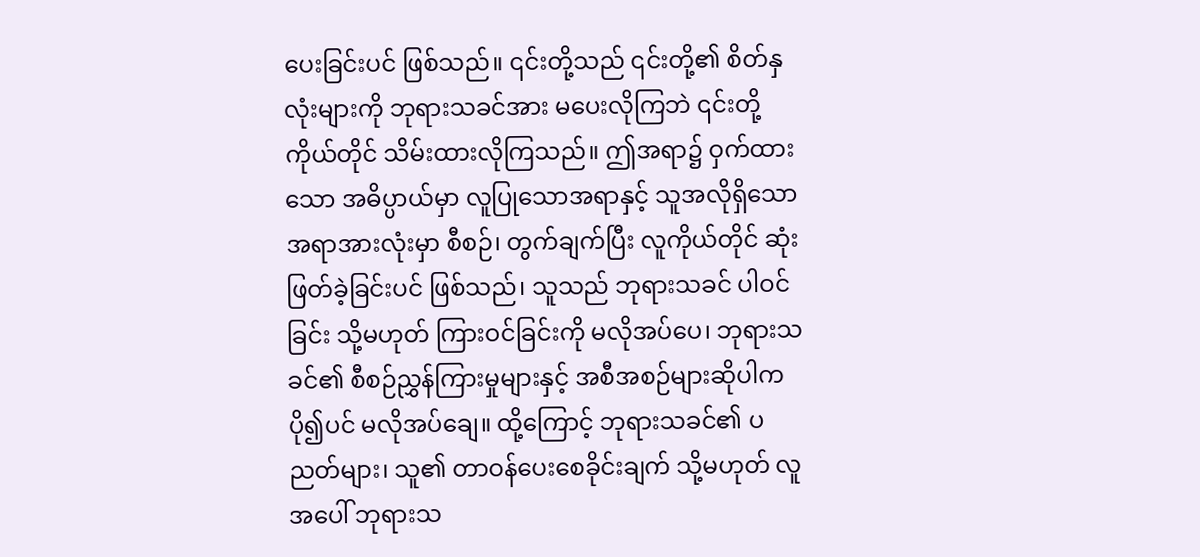ပေးခြင်းပင် ဖြစ်သည်။ ၎င်းတို့သည် ၎င်းတို့၏ စိတ်နှလုံးများကို ဘုရားသခင်အား မပေးလိုကြဘဲ ၎င်းတို့ကိုယ်တိုင် သိမ်းထားလိုကြသည်။ ဤအရာ၌ ဝှက်ထားသော အဓိပ္ပာယ်မှာ လူပြုသောအရာနှင့် သူအလိုရှိသော အရာအားလုံးမှာ စီစဉ်၊ တွက်ချက်ပြီး လူကိုယ်တိုင် ဆုံးဖြတ်ခဲ့ခြင်းပင် ဖြစ်သည်၊ သူသည် ဘုရားသခင် ပါဝင်ခြင်း သို့မဟုတ် ကြားဝင်ခြင်းကို မလိုအပ်ပေ၊ ဘုရားသခင်၏ စီစဉ်ညွှန်ကြားမှုများနှင့် အစီအစဉ်များဆိုပါက ပို၍ပင် မလိုအပ်ချေ။ ထို့ကြောင့် ဘုရားသခင်၏ ပညတ်များ၊ သူ၏ တာဝန်ပေးစေခိုင်းချက် သို့မဟုတ် လူအပေါ် ဘုရားသ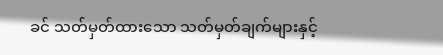ခင် သတ်မှတ်ထားသော သတ်မှတ်ချက်များနှင့်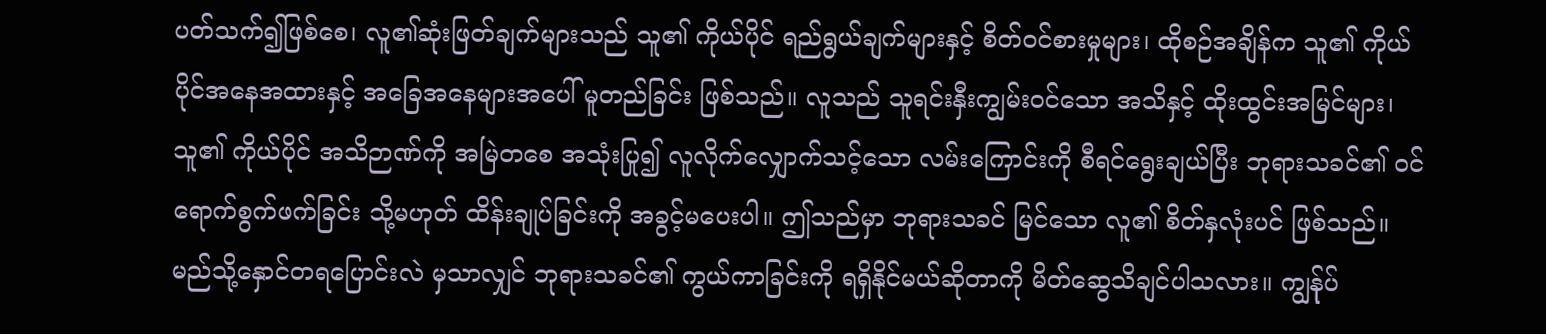ပတ်သက်၍ဖြစ်စေ၊ လူ၏ဆုံးဖြတ်ချက်များသည် သူ၏ ကိုယ်ပိုင် ရည်ရွယ်ချက်များနှင့် စိတ်ဝင်စားမှုများ၊ ထိုစဉ်အချိန်က သူ၏ ကိုယ်ပိုင်အနေအထားနှင့် အခြေအနေများအပေါ် မူတည်ခြင်း ဖြစ်သည်။ လူသည် သူရင်းနှီးကျွမ်းဝင်သော အသိနှင့် ထိုးထွင်းအမြင်များ၊ သူ၏ ကိုယ်ပိုင် အသိဉာဏ်ကို အမြဲတစေ အသုံးပြု၍ လူလိုက်လျှောက်သင့်သော လမ်းကြောင်းကို စီရင်ရွေးချယ်ပြီး ဘုရားသခင်၏ ဝင်ရောက်စွက်ဖက်ခြင်း သို့မဟုတ် ထိန်းချုပ်ခြင်းကို အခွင့်မပေးပါ။ ဤသည်မှာ ဘုရားသခင် မြင်သော လူ၏ စိတ်နှလုံးပင် ဖြစ်သည်။
မည်သို့နှောင်တရပြောင်းလဲ မှသာလျှင် ဘုရားသခင်၏ ကွယ်ကာခြင်းကို ရရှိနိုင်မယ်ဆိုတာကို မိတ်ဆွေသိချင်ပါသလား။ ကျွန်ုပ်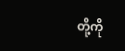တို့ကို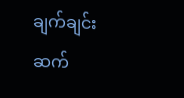ချက်ချင်းဆက်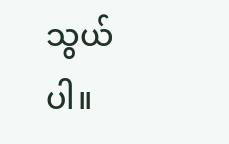သွယ်ပါ။